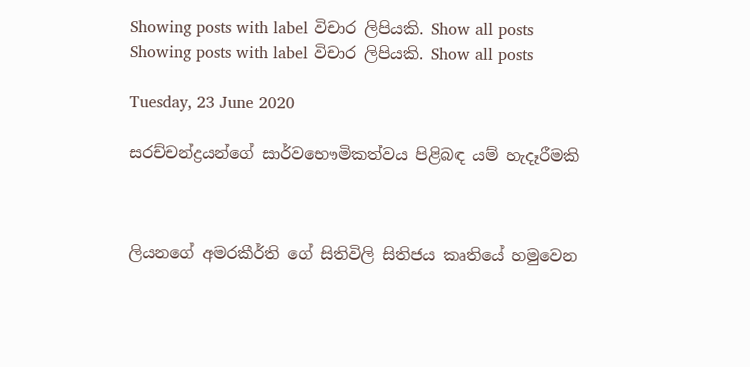Showing posts with label විචාර ලිපියකි. Show all posts
Showing posts with label විචාර ලිපියකි. Show all posts

Tuesday, 23 June 2020

සරච්චන්ද්‍රයන්ගේ සාර්වභෞමිකත්වය පිළිබඳ යම් හැදෑරීමකි



ලියනගේ අමරකීර්ති ගේ සිතිවිලි සිතිජය කෘතියේ හමුවෙන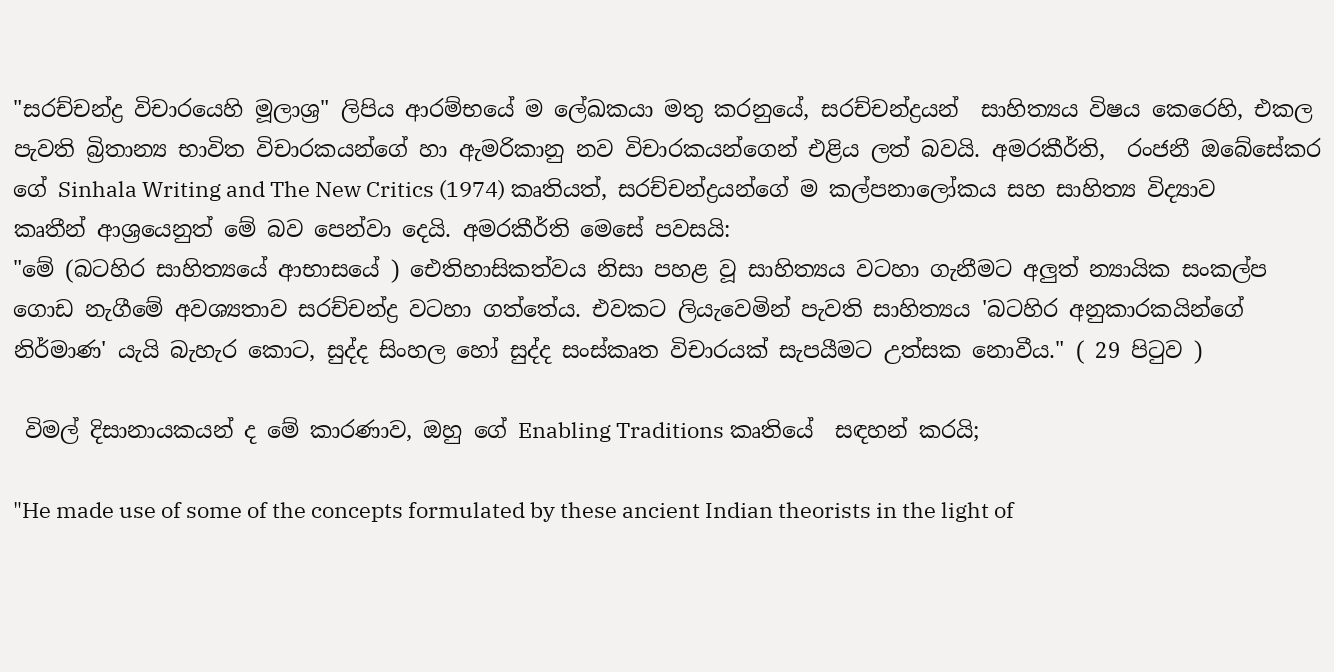"සරච්චන්ද්‍ර විචාරයෙහි මූලාශ්‍ර" ලිපිය ආරම්භයේ ම ලේඛකයා මතු කරනුයේ, සරච්චන්ද්‍රයන්  සාහිත්‍යය විෂය කෙරෙහි, එකල පැවති බ්‍රිතාන්‍ය භාවිත විචාරකයන්ගේ හා ඇමරිකානු නව විචාරකයන්ගෙන් එළිය ලත් බවයි. අමරකීර්ති,  රංජනී ඔබේසේකර ගේ Sinhala Writing and The New Critics (1974) කෘතියත්, සරච්චන්ද්‍රයන්ගේ ම කල්පනාලෝකය සහ සාහිත්‍ය විද්‍යාව කෘතීන් ආශ්‍රයෙනුත් මේ බව පෙන්වා දෙයි. අමරකීර්ති මෙසේ පවසයි:
"මේ (බටහිර සාහිත්‍යයේ ආභාසයේ ) ඓතිහාසිකත්වය නිසා පහළ වූ සාහිත්‍යය වටහා ගැනීමට අලුත් න්‍යායික සංකල්ප ගොඩ නැගීමේ අවශ්‍යතාව සරච්චන්ද්‍ර වටහා ගත්තේය. එවකට ලියැවෙමින් පැවති සාහිත්‍යය 'බටහිර අනුකාරකයින්ගේ නිර්මාණ' යැයි බැහැර කොට, සුද්ද සිංහල හෝ සුද්ද සංස්කෘත විචාරයක් සැපයීමට උත්සක නොවීය." ( 29 පිටුව )

 විමල් දිසානායකයන් ද මේ කාරණාව, ඔහු ගේ Enabling Traditions කෘතියේ  සඳහන් කරයි;

"He made use of some of the concepts formulated by these ancient Indian theorists in the light of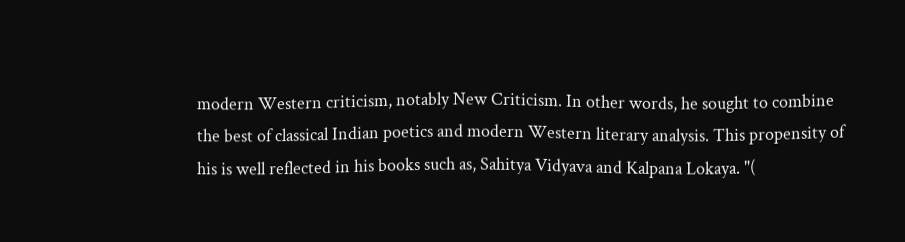modern Western criticism, notably New Criticism. In other words, he sought to combine the best of classical Indian poetics and modern Western literary analysis. This propensity of his is well reflected in his books such as, Sahitya Vidyava and Kalpana Lokaya. "(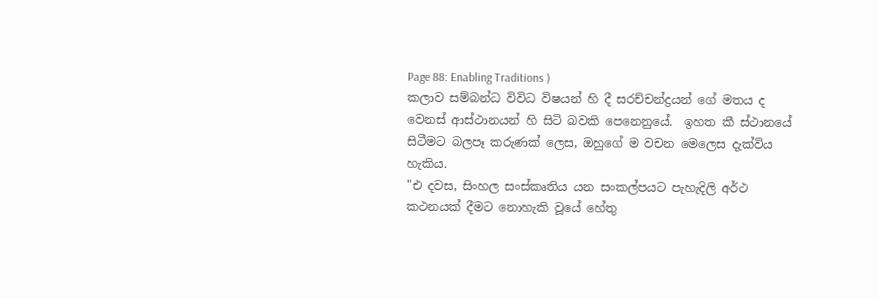Page 88: Enabling Traditions )
කලාව සම්බන්ධ විවිධ විෂයන් හි දී සරච්චන්ද්‍රයන් ගේ මතය ද වෙනස් ආස්ථානයන් හි සිටි බවකි පෙනෙනුයේ.  ඉහත කී ස්ථානයේ සිටීමට බලපෑ කරුණක් ලෙස, ඔහුගේ ම වචන මෙලෙස දැක්විය හැකිය.
"එ දවස, සිංහල සංස්කෘතිය යන සංකල්පයට පැහැදිලි අර්ථ කථනයක් දීමට නොහැකි වූයේ හේතු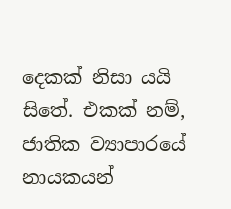දෙකක් නිසා යයි සිතේ. එකක් නම්, ජාතික ව්‍යාපාරයේ නායකයන්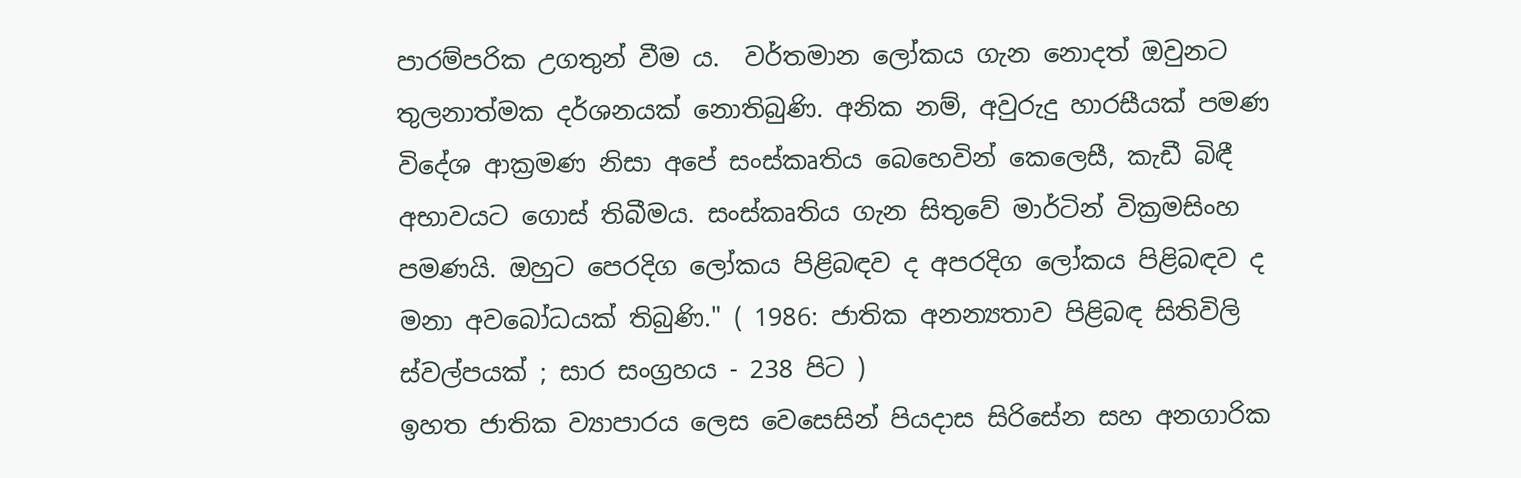පාරම්පරික උගතුන් වීම ය.  වර්තමාන ලෝකය ගැන නොදත් ඔවුනට තුලනාත්මක දර්ශනයක් නොතිබුණි. අනික නම්, අවුරුදු හාරසීයක් පමණ විදේශ ආක්‍රමණ නිසා අපේ සංස්කෘතිය බෙහෙවින් කෙලෙසී, කැඩී බිඳී අභාවයට ගොස් තිබීමය. සංස්කෘතිය ගැන සිතුවේ මාර්ටින් වික්‍රමසිංහ පමණයි. ඔහුට පෙරදිග ලෝකය පිළිබඳව ද අපරදිග ලෝකය පිළිබඳව ද මනා අවබෝධයක් තිබුණි." ( 1986: ජාතික අනන්‍යතාව පිළිබඳ සිතිවිලි ස්වල්පයක් ; සාර සංග්‍රහය - 238 පිට )
ඉහත ජාතික ව්‍යාපාරය ලෙස වෙසෙසින් පියදාස සිරිසේන සහ අනගාරික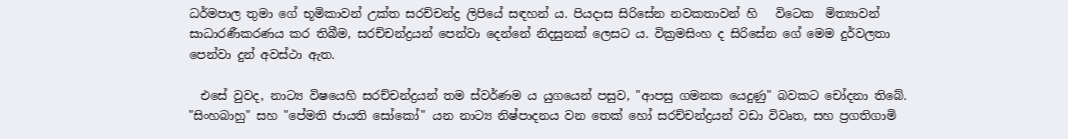ධර්මපාල තුමා ගේ භූමිකාවන් උක්ත සරච්චන්ද්‍ර ලිපියේ සඳහන් ය. පියදාස සිරිසේන නවකතාවන් හි   විටෙක  මිත්‍යාවන් සාධාරණීකරණය කර තිබීම, සරච්චන්ද්‍රයන් පෙන්වා දෙන්නේ නිදසුනක් ලෙසට ය. වික්‍රමසිංහ ද සිරිසේන ගේ මෙම දුර්වලතා පෙන්වා දුන් අවස්ථා ඇත.

  එසේ වුවද, නාට්‍ය විෂයෙහි සරච්චන්ද්‍රයන් තම ස්වර්ණම ය යුගයෙන් පසුව, "ආපසු ගමනක යෙදුණු" බවකට චෝදනා තිබේ.  "සිංහබාහු" සහ "පේමති ජායති සෝකෝ" යන නාට්‍ය නිෂ්පාදනය වන තෙක් හෝ සරච්චන්ද්‍රයන් වඩා විවෘත, සහ ප්‍රගතිගාමි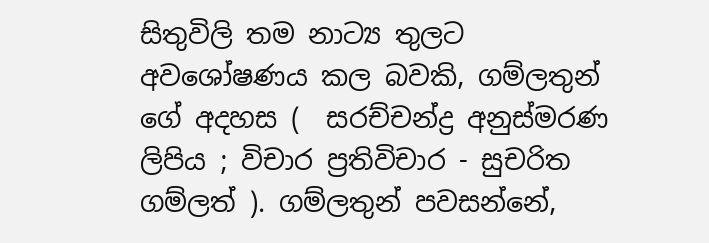සිතුවිලි තම නාට්‍ය තුලට අවශෝෂණය කල බවකි, ගම්ලතුන් ගේ අදහස (  සරච්චන්ද්‍ර අනුස්මරණ ලිපිය ; විචාර ප්‍රතිවිචාර - සුචරිත ගම්ලත් ). ගම්ලතුන් පවසන්නේ,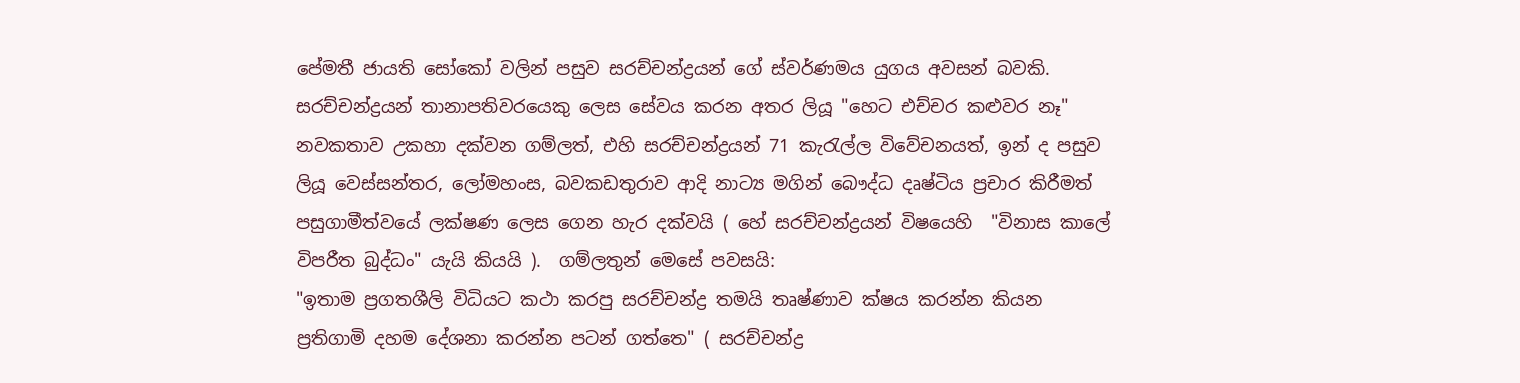පේමතී ජායති සෝකෝ වලින් පසුව සරච්චන්ද්‍රයන් ගේ ස්වර්ණමය යුගය අවසන් බවකි.  සරච්චන්ද්‍රයන් තානාපතිවරයෙකු ලෙස සේවය කරන අතර ලියූ "හෙට එච්චර කළුවර නෑ" නවකතාව උකහා දක්වන ගම්ලත්, එහි සරච්චන්ද්‍රයන් 71 කැරැල්ල විවේචනයත්, ඉන් ද පසුව ලියූ වෙස්සන්තර, ලෝමහංස, බවකඩතුරාව ආදි නාට්‍ය මගින් බෞද්ධ දෘෂ්ටිය ප්‍රචාර කිරීමත් පසුගාමීත්වයේ ලක්ෂණ ලෙස ගෙන හැර දක්වයි ( හේ සරච්චන්ද්‍රයන් විෂයෙහි  "විනාස කාලේ විපරීත බුද්ධං" යැයි කියයි ).  ගම්ලතුන් මෙසේ පවසයි:
"ඉතාම ප්‍රගතශීලි විධියට කථා කරපු සරච්චන්ද්‍ර තමයි තෘෂ්ණාව ක්ෂය කරන්න කියන ප්‍රතිගාමි දහම දේශනා කරන්න පටන් ගත්තෙ" ( සරච්චන්ද්‍ර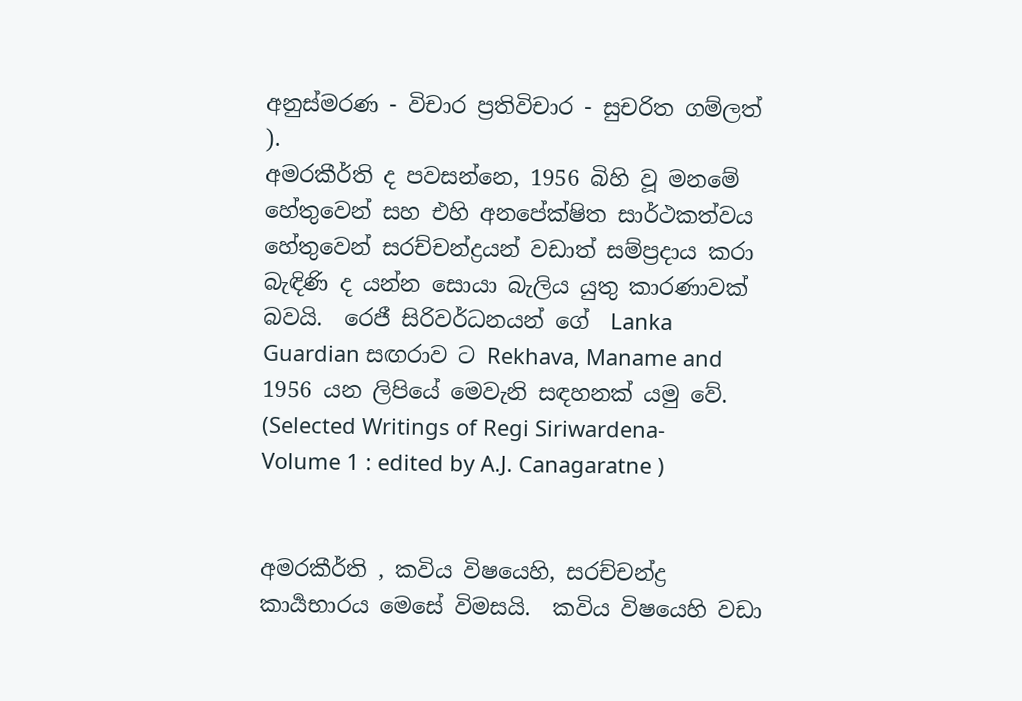අනුස්මරණ - විචාර ප්‍රතිවිචාර - සුචරිත ගම්ලත් ).
අමරකීර්ති ද පවසන්නෙ, 1956 බිහි වූ මනමේ හේතුවෙන් සහ එහි අනපේක්ෂිත සාර්ථකත්වය හේතුවෙන් සරච්චන්ද්‍රයන් වඩාත් සම්ප්‍රදාය කරා බැඳිණි ද යන්න සොයා බැලිය යුතු කාරණාවක් බවයි.  රෙජී සිරිවර්ධනයන් ගේ  Lanka Guardian සඟරාව ට Rekhava, Maname and 1956 යන ලිපියේ මෙවැනි සඳහනක් යමු වේ. (Selected Writings of Regi Siriwardena- Volume 1 : edited by A.J. Canagaratne )


අමරකීර්ති , කවිය විෂයෙහි, සරච්චන්ද්‍ර කාර්‍යභාරය මෙසේ විමසයි.  කවිය විෂයෙහි වඩා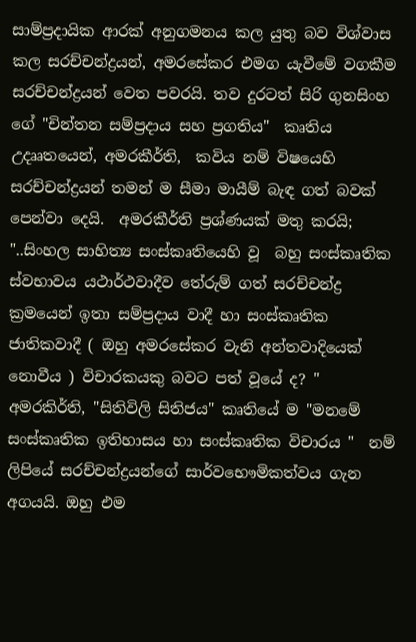සාම්ප්‍රදායික ආරක් අනුගමනය කල යුතු බව විශ්වාස කල සරච්චන්ද්‍රයන්, අමරසේකර එමග යැවීමේ වගකීම සරච්චන්ද්‍රයන් වෙත පවරයි. තව දුරටත් සිරි ගුනසිංහ ගේ "චින්තන සම්ප්‍රදාය සහ ප්‍රගතිය"  කෘතිය උදෲතයෙන්, අමරකීර්ති,  කවිය නම් විෂයෙහි සරච්චන්ද්‍රයන් තමන් ම සීමා මායීම් බැඳ ගත් බවක් පෙන්වා දෙයි.  අමරකීර්ති ප්‍රශ්ණයක් මතු කරයි;
"..සිංහල සාහිත්‍ය සංස්කෘතියෙහි වූ  බහු සංස්කෘතික ස්වභාවය යථාර්ථවාදීව තේරුම් ගත් සරච්චන්ද්‍ර ක්‍රමයෙන් ඉතා සම්ප්‍රදාය වාදී හා සංස්කෘතික ජාතිකවාදී ( ඔහු අමරසේකර වැනි අන්තවාදියෙක් නොවීය ) විචාරකයකු බවට පත් වූයේ ද? "
අමරකිර්ති, "සිතිවිලි සිතිජය" කෘතියේ ම "මනමේ සංස්කෘතික ඉතිහාසය හා සංස්කෘතික විචාරය "  නම් ලිපියේ සරච්චන්ද්‍රයන්ගේ සාර්වභෞමිකත්වය ගැන අගයයි. ඔහු එම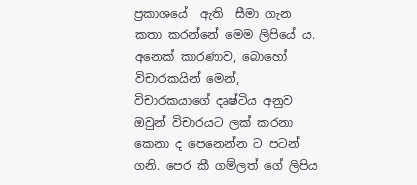ප්‍රකාශයේ  ඇති  සීමා ගැන කතා කරන්නේ මෙම ලිපියේ ය. අනෙක් කාරණාව, බොහෝ විචාරකයින් මෙන්, විචාරකයාගේ දෘෂ්ටිය අනුව ඔවුන් විචාරයට ලක් කරනා කෙනා ද පෙනෙන්න ට පටන් ගනි. පෙර කී ගම්ලත් ගේ ලිපිය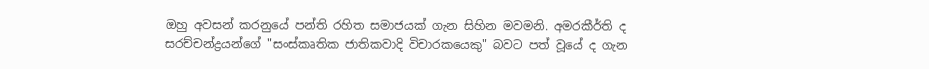ඔහු අවසන් කරනුයේ පන්ති රහිත සමාජයක් ගැන සිහින මවමනි. අමරකීර්ති ද සරච්චන්ද්‍රයන්ගේ "සංස්කෘතික ජාතිකවාදි විචාරකයෙකු" බවට පත් වූයේ ද ගැන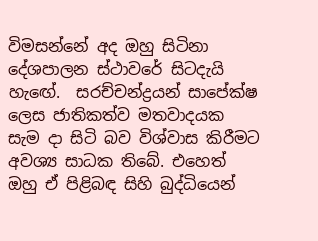විමසන්නේ අද ඔහු සිටිනා දේශපාලන ස්ථාවරේ සිටදැයි හැඟේ.  සරච්චන්ද්‍රයන් සාපේක්ෂ ලෙස ජාතිකත්ව මතවාදයක සැම දා සිටි බව විශ්වාස කිරීමට අවශ්‍ය සාධක තිබේ. එහෙත් ඔහු ඒ පිළිබඳ සිහි බුද්ධියෙන්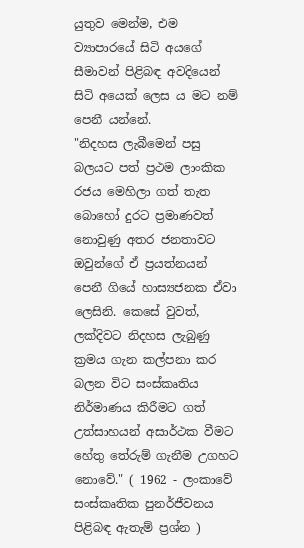යුතුව මෙන්ම, එම ව්‍යාපාරයේ සිටි අයගේ සීමාවන් පිළිබඳ අවදියෙන් සිටි අයෙක් ලෙස ය මට නම් පෙනී යන්නේ.
"නිදහස ලැබීමෙන් පසු බලයට පත් ප්‍රථම ලාංකික රජය මෙහිලා ගත් තැත බොහෝ දුරට ප්‍රමාණවත් නොවුණු අතර ජනතාවට ඔවුන්ගේ ඒ ප්‍රයත්නයන් පෙනී ගියේ හාස්‍යජනක ඒවා ලෙසිනි. කෙසේ වුවත්, ලක්දිවට නිදහස ලැබුණු ක්‍රමය ගැන කල්පනා කර බලන විට සංස්කෘතිය  නිර්මාණය කිරීමට ගත් උත්සාහයන් අසාර්ථක වීමට හේතු තේරුම් ගැනීම උගහට නොවේ." ( 1962 - ලංකාවේ සංස්කෘතික පුනර්ජීවනය පිළිබඳ ඇතැම් ප්‍රශ්න )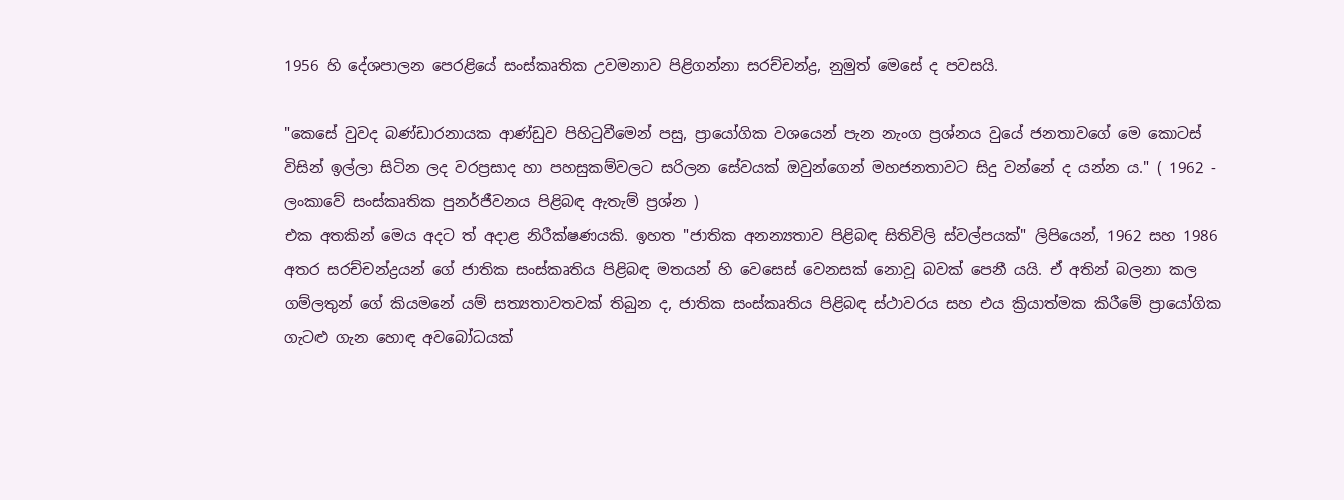1956 හි දේශපාලන පෙරළියේ සංස්කෘතික උවමනාව පිළිගන්නා සරච්චන්ද්‍ර, නුමුත් මෙසේ ද පවසයි.

"කෙසේ වුවද බණ්ඩාරනායක ආණ්ඩුව පිහිටුවීමෙන් පසු, ප්‍රායෝගික වශයෙන් පැන නැංග ප්‍රශ්නය වුයේ ජනතාවගේ මෙ කොටස් විසින් ඉල්ලා සිටින ලද වරප්‍රසාද හා පහසුකම්වලට සරිලන සේවයක් ඔවුන්ගෙන් මහජනතාවට සිදු වන්නේ ද යන්න ය." ( 1962 - ලංකාවේ සංස්කෘතික පුනර්ජීවනය පිළිබඳ ඇතැම් ප්‍රශ්න )
එක අතකින් මෙය අදට ත් අදාළ නිරීක්ෂණයකි. ඉහත "ජාතික අනන්‍යතාව පිළිබඳ සිතිවිලි ස්වල්පයක්" ලිපියෙන්, 1962 සහ 1986 අතර සරච්චන්ද්‍රයන් ගේ ජාතික සංස්කෘතිය පිළිබඳ මතයන් හි වෙසෙස් වෙනසක් නොවූ බවක් පෙනී යයි. ඒ අතින් බලනා කල ගම්ලතුන් ගේ කියමනේ යම් සත්‍යතාවතවක් තිබුන ද, ජාතික සංස්කෘතිය පිළිබඳ ස්ථාවරය සහ එය ක්‍රියාත්මක කිරීමේ ප්‍රායෝගික ගැටළු ගැන හොඳ අවබෝධයක්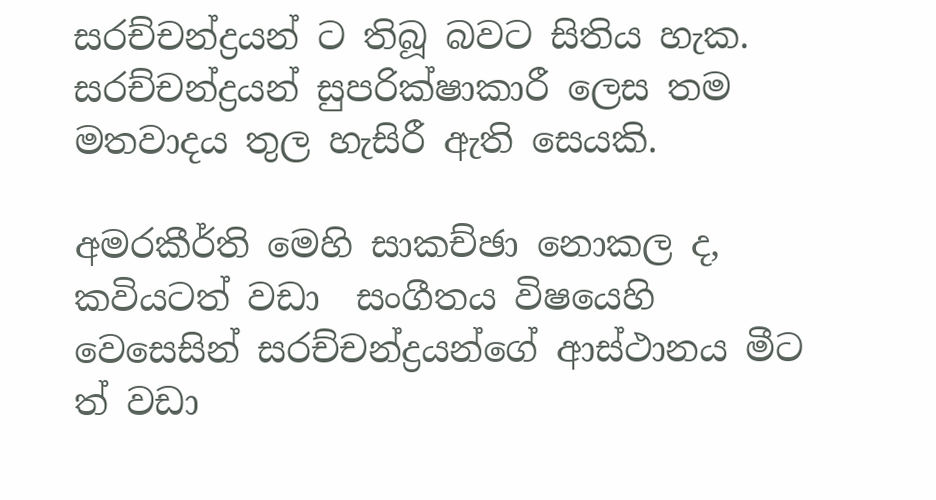සරච්චන්ද්‍රයන් ට තිබූ බවට සිතිය හැක. සරච්චන්ද්‍රයන් සුපරික්ෂාකාරී ලෙස තම මතවාදය තුල හැසිරී ඇති සෙයකි.

අමරකීර්ති මෙහි සාකච්ඡා නොකල ද, කවියටත් වඩා  සංගීතය විෂයෙහි
වෙසෙසින් සරච්චන්ද්‍රයන්ගේ ආස්ථානය මීට ත් වඩා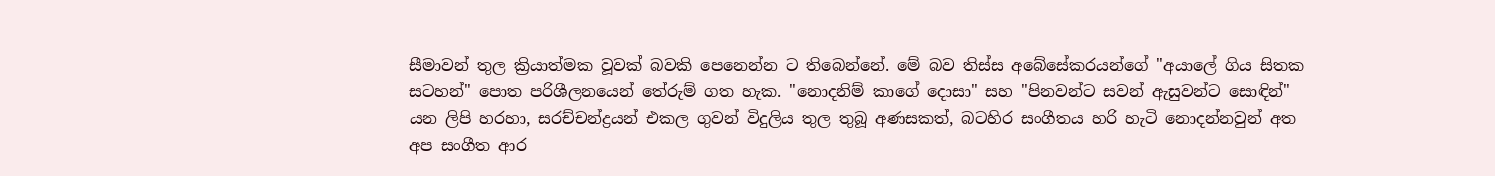සීමාවන් තුල ක්‍රියාත්මක වූවක් බවකි පෙනෙන්න ට තිබෙන්නේ. මේ බව තිස්ස අබේසේකරයන්ගේ "අයාලේ ගිය සිතක සටහන්" පොත පරිශීලනයෙන් තේරුම් ගත හැක. "නොදනිම් කාගේ දොසා" සහ "පිනවන්ට සවන් ඇසුවන්ට සොඳින්"  යන ලිපි හරහා, සරච්චන්ද්‍රයන් එකල ගුවන් විදුලිය තුල තුබූ අණසකත්, බටහිර සංගීතය හරි හැටි නොදන්නවුන් අත අප සංගීත ආර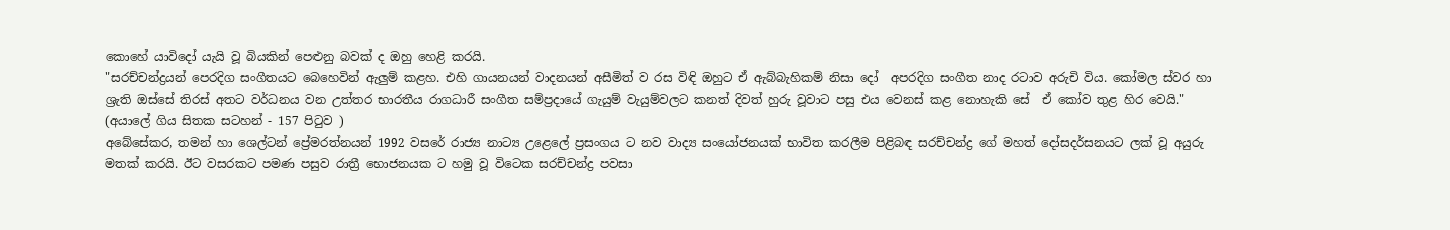කොහේ යාවිදෝ යැයි වූ බියකින් පෙළුනු බවක් ද ඔහු හෙළි කරයි.
"සරච්චන්ද්‍රයන් පෙරදිග සංගීතයට බෙහෙවින් ඇලුම් කළහ. එහි ගායනයන් වාදනයන් අසීමිත් ව රස විඳි ඔහුට ඒ ඇබ්බැහිකම් නිසා දෝ  අපරදිග සංගීත නාද රටාව අරුචි විය. කෝමල ස්වර හා ශ්‍රැති ඔස්සේ තිරස් අතට වර්ධනය වන උත්තර භාරතීය රාගධාරී සංගීත සම්‍ප්‍රදායේ ගැයුම් වැයුම්වලට කනත් දිවත් හුරු වූවාට පසු එය වෙනස් කළ නොහැකි සේ  ඒ කෝව තුළ හිර වෙයි."
(අයාලේ ගිය සිතක සටහන් - 157 පිටුව )
අබේසේකර, තමන් හා ශෙල්ටන් ප්‍රේමරත්නයන් 1992 වසරේ රාජ්‍ය නාට්‍ය උළෙලේ ප්‍රසංගය ට නව වාද්‍ය සංයෝජනයක් භාවිත කරලීම පිළිබඳ සරච්චන්ද්‍ර ගේ මහත් දෝසදර්සනයට ලක් වූ අයුරු මතක් කරයි. ඊට වසරකට පමණ පසුව රාත්‍රී භොජනයක ට හමු වූ විටෙක සරච්චන්ද්‍ර පවසා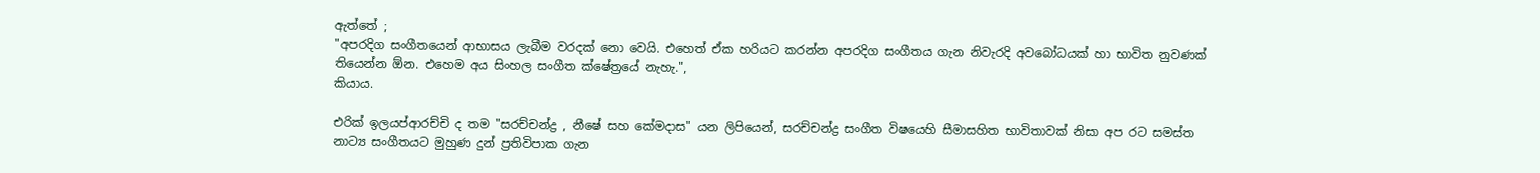ඇත්තේ ;
"අපරදිග සංගීතයෙන් ආභාසය ලැබීම වරදක් නො වෙයි. එහෙත් ඒක හරියට කරන්න අපරදිග සංගීතය ගැන නිවැරදි අවබෝධයක් හා භාවිත නුවණක් තියෙන්න ඕන. එහෙම අය සිංහල සංගීත ක්ෂේත්‍රයේ නැහැ.",
කියාය.

එරික් ඉලයප්ආරච්චි ද තම "සරච්චන්ද්‍ර , නීෂේ සහ කේමදාස" යන ලිපියෙන්, සරච්චන්ද්‍ර සංගීත විෂයෙහි සීමාසහිත භාවිතාවක් නිසා අප රට සමස්ත නාට්‍ය සංගීතයට මුහුණ දුන් ප්‍රතිවිපාක ගැන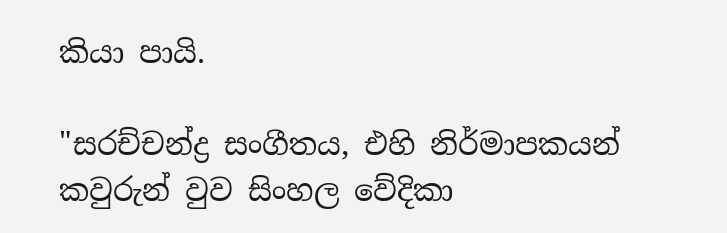කියා පායි.

"සරච්චන්ද්‍ර සංගීතය, එහි නිර්මාපකයන් කවුරුන් වුව සිංහල වේදිකා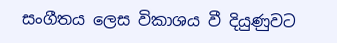සංගීතය ලෙස විකාශය වී දියුණුවට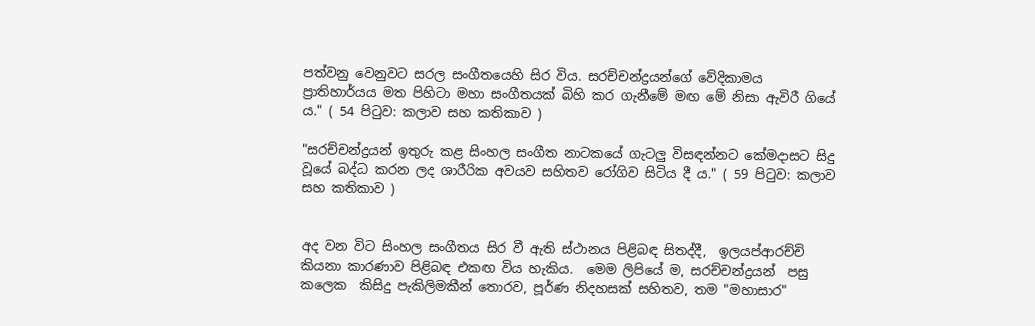පත්වනු වෙනුවට සරල සංගීතයෙහි සිර විය. සරච්චන්ද්‍රයන්ගේ වේදිකාමය ප්‍රාතිහාර්යය මත පිහිටා මහා සංගීතයක් බිහි කර ගැනීමේ මඟ මේ නිසා ඇවිරී ගියේ ය." ( 54 පිටුව: කලාව සහ කතිකාව )

"සරච්චන්ද්‍රයන් ඉතුරු කළ සිංහල සංගීත නාටකයේ ගැටලු විසඳන්නට කේමදාසට සිදු වූයේ බද්ධ කරන ලද ශාරීරික අවයව සහිතව රෝගිව සිටිය දී ය." ( 59 පිටුව: කලාව සහ කතිකාව )


අද වන විට සිංහල සංගීතය සිර වී ඇති ස්ථානය පිළිබඳ සිතද්දී,  ඉලයප්ආරච්චි කියනා කාරණාව පිළිබඳ එකඟ විය හැකිය.  මෙම ලිපියේ ම, සරච්චන්ද්‍රයන්  පසු කලෙක  කිසිදු පැකිලිමකීන් තොරව, පූර්ණ නිදහසක් සහිතව, තම "මහාසාර"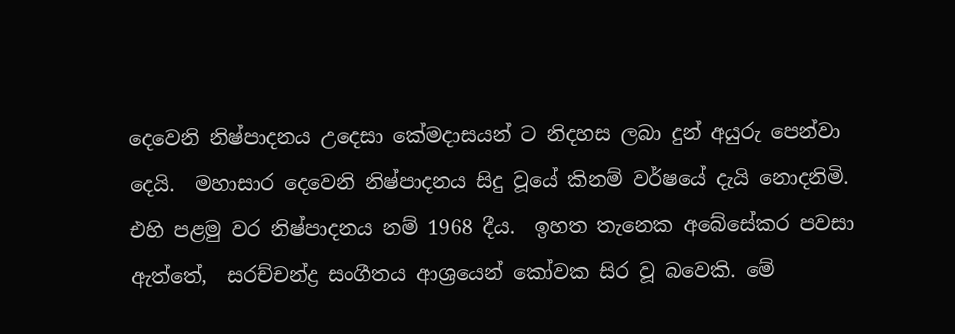දෙවෙනි නිෂ්පාදනය උදෙසා කේමදාසයන් ට නිදහස ලබා දුන් අයුරු පෙන්වා දෙයි.  මහාසාර දෙවෙනි නිෂ්පාදනය සිදු වූයේ කිනම් වර්ෂයේ දැයි නොදනිමි. එහි පළමු වර නිෂ්පාදනය නම් 1968 දීය.  ඉහත තැනෙක අබේසේකර පවසා ඇත්තේ,  සරච්චන්ද්‍ර සංගීතය ආශ්‍රයෙන් කෝවක සිර වූ බවෙකි. මේ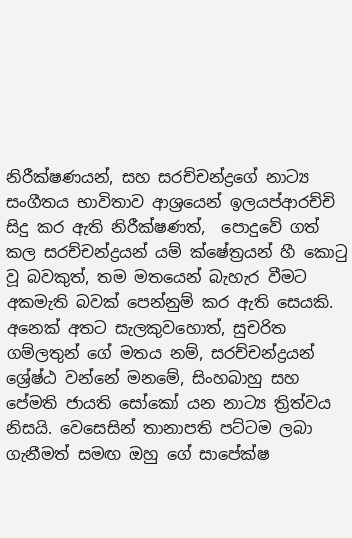නිරීක්ෂණයන්, සහ සරච්චන්ද්‍රගේ නාට්‍ය සංගීතය භාවිතාව ආශ්‍රයෙන් ඉලයප්ආරච්චි සිදු කර ඇති නිරීක්ෂණත්,  පොදුවේ ගත් කල සරච්චන්ද්‍රයන් යම් ක්ෂේත්‍රයන් හී කොටු වූ බවකුත්, තම මතයෙන් බැහැර වීමට අකමැති බවක් පෙන්නුම් කර ඇති සෙයකි.  අනෙක් අතට සැලකුවහොත්, සුචරිත ගම්ලතුන් ගේ මතය නම්, සරච්චන්ද්‍රයන් ශ්‍රේෂ්ඨ වන්නේ මනමේ, සිංහබාහු සහ පේමති ජායති සෝකෝ යන නාට්‍ය ත්‍රිත්වය නිසයි. වෙසෙසින් තානාපති පට්ටම ලබා ගැනීමත් සමඟ ඔහු ගේ සාපේක්ෂ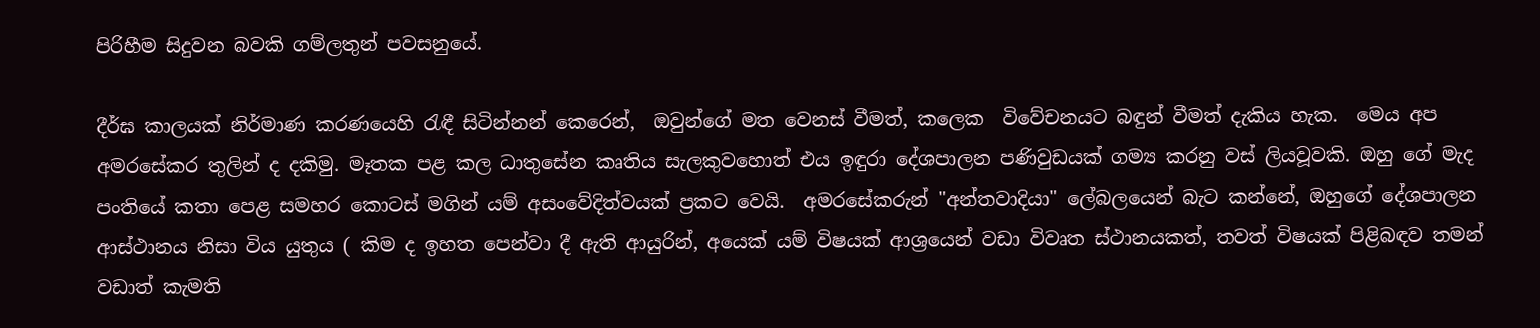පිරිහීම සිදුවන බවකි ගම්ලතුන් පවසනුයේ.

දීර්ඝ කාලයක් නිර්මාණ කරණයෙහි රැඳී සිටින්නන් කෙරෙන්,  ඔවුන්ගේ මත වෙනස් වීමත්, කලෙක  විවේචනයට බඳුන් වීමත් දැකිය හැක.  මෙය අප අමරසේකර තුලින් ද දකිමු. මෑතක පළ කල ධාතුසේන කෘතිය සැලකුවහොත් එය ඉඳුරා දේශපාලන පණිවුඩයක් ගම්‍ය කරනු වස් ලියවූවකි. ඔහු ගේ මැද පංතියේ කතා පෙළ සමහර කොටස් මගින් යම් අසංවේදිත්වයක් ප්‍රකට වෙයි.  අමරසේකරුන් "අන්තවාදියා" ලේබලයෙන් බැට කන්නේ, ඔහුගේ දේශපාලන ආස්ථානය නිසා විය යුතුය ( කිම ද ඉහත පෙන්වා දී ඇති ආයුරින්, අයෙක් යම් විෂයක් ආශ්‍රයෙන් වඩා විවෘත ස්ථානයකත්, තවත් විෂයක් පිළිබඳව තමන් වඩාත් කැමති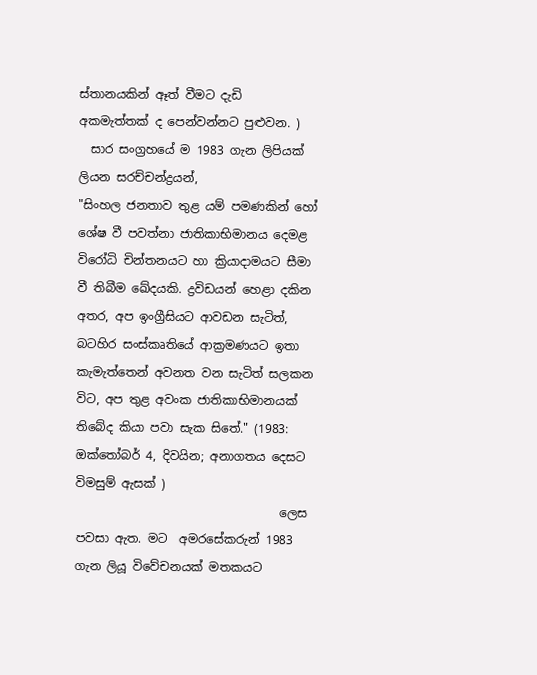ස්තානයකින් ඈත් වීමට දැඩි   අකමැත්තක් ද පෙන්වන්නට පුළුවන. )
  සාර සංග්‍රහයේ ම 1983 ගැන ලිපියක් ලියන සරච්චන්ද්‍රයන්,
"සිංහල ජනතාව තුළ යම් පමණකින් හෝ ශේෂ වී පවත්නා ජාතිකාභිමානය දෙමළ විරෝධි චින්තනයට හා ක්‍රියාදාමයට සීමා වී තිබීම ඛේදයකි. ද්‍රවිඩයන් හෙළා දකින අතර, අප ඉංග්‍රීසියට ආවඩන සැටිත්, බටහිර සංස්කෘතියේ ආක්‍රමණයට ඉතා කැමැත්තෙන් අවනත වන සැටිත් සලකන විට, අප තුළ අවංක ජාතිකාභිමානයක් තිබේද කියා පවා සැක සිතේ." (1983: ඔක්තෝබර් 4, දිවයින; අනාගතය දෙසට විමසුම් ඇසක් )
                                  ලෙස පවසා ඇත. මට  අමරසේකරුන් 1983 ගැන ලියූ විවේචනයක් මතකයට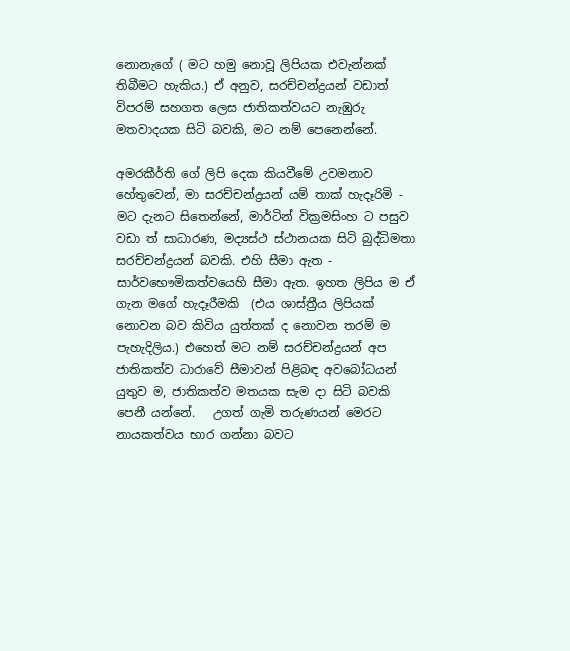නොනැගේ ( මට හමු නොවූ ලිපියක එවැන්නක් තිබීමට හැකිය.) ඒ අනුව, සරච්චන්ද්‍රයන් වඩාත් විපරම් සහගත ලෙස ජාතිකත්වයට නැඹුරු මතවාදයක සිටි බවකි, මට නම් පෙනෙන්නේ.

අමරකීර්ති ගේ ලිපි දෙක කියවීමේ උවමනාව හේතුවෙන්, මා සරච්චන්ද්‍රයන් යම් තාක් හැදෑරිමි - මට දැනට සිතෙන්නේ, මාර්ටින් වික්‍රමසිංහ ට පසුව වඩා ත් සාධාරණ, මද්‍යස්ථ ස්ථානයක සිටි බුද්ධිමතා සරච්චන්ද්‍රයන් බවකි. එහි සීමා ඇත - සාර්වභෞමිකත්වයෙහි සීමා ඇත. ඉහත ලිපිය ම ඒ ගැන මගේ හැදෑරීමකි  (එය ශාස්ත්‍රීය ලිපියක් නොවන බව කිවිය යුත්තක් ද නොවන තරම් ම පැහැදිලිය.) එහෙත් මට නම් සරච්චන්ද්‍රයන් අප ජාතිකත්ව ධාරාවේ සීමාවන් පිළිබඳ අවබෝධයන් යුතුව ම, ජාතිකත්ව මතයක සැම දා සිටි බවකි පෙනී යන්නේ.   උගත් ගැමි තරුණයන් මෙරට නායකත්වය භාර ගන්නා බවට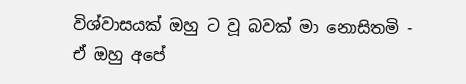විශ්වාසයක් ඔහු ට වූ බවක් මා නොසිතමි - ඒ ඔහු අපේ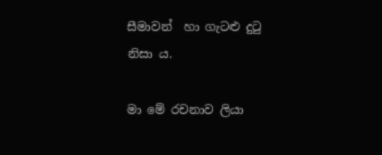සීමාවන්  හා ගැටළු දුටු නිසා ය.

මා මේ රචනාව ලියා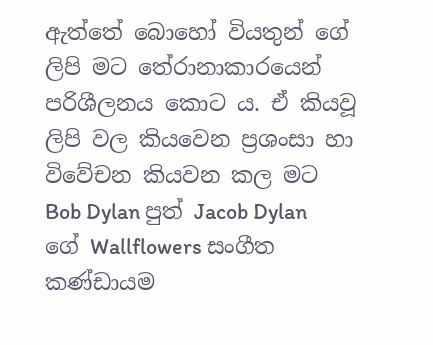ඇත්තේ බොහෝ වියතුන් ගේ ලිපි මට තේරානාකාරයෙන් පරිශීලනය කොට ය. ඒ කියවූ ලිපි වල කියවෙන ප්‍රශංසා හා විවේචන කියවන කල මට
Bob Dylan පුත් Jacob Dylan ගේ Wallflowers සංගීත කණ්ඩායම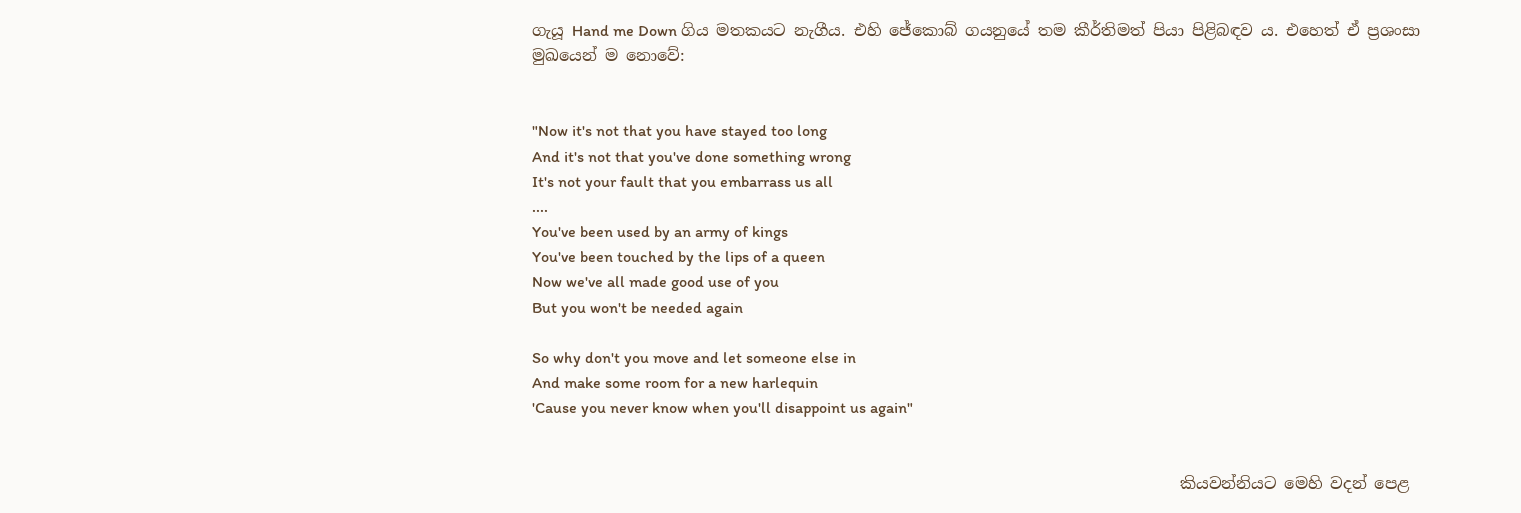ගැයූ Hand me Down ගිය මතකයට නැගීය. එහි ජේකොබ් ගයනුයේ තම කීර්තිමත් පියා පිළිබඳව ය. එහෙත් ඒ ප්‍රශංසා මුඛයෙන් ම නොවේ:


"Now it's not that you have stayed too long
And it's not that you've done something wrong
It's not your fault that you embarrass us all
....
You've been used by an army of kings
You've been touched by the lips of a queen
Now we've all made good use of you
But you won't be needed again

So why don't you move and let someone else in
And make some room for a new harlequin
'Cause you never know when you'll disappoint us again"


                                                                                 කියවන්නියට මෙහි වදන් පෙළ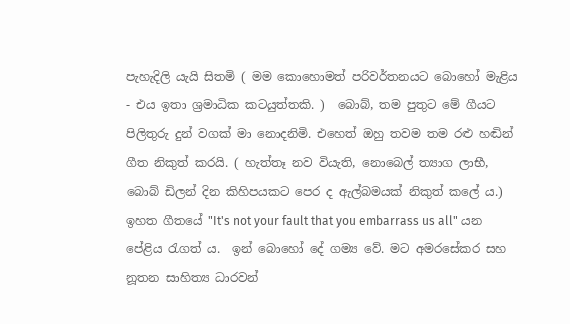පැහැදිලි යැයි සිතමි ( මම කොහොමත් පරිවර්තනයට බොහෝ මැළිය - එය ඉතා ශ්‍රමාධික කටයුත්තකි. )  බොබ්, තම පුතුට මේ ගීයට පිලිතුරු දුන් වගක් මා නොදනිමි. එහෙත් ඔහු තවම තම රළු හඬින් ගීත නිකුත් කරයි. ( හැත්තෑ නව වියැති, නොබෙල් ත්‍යාග ලාභී,  බොබ් ඩිලන් දින කිහිපයකට පෙර ද ඇල්බමයක් නිකුත් කලේ ය.)  ඉහත ගීතයේ "It's not your fault that you embarrass us all" යන පේළිය රැගත් ය.  ඉන් බොහෝ දේ ගම්‍ය වේ. මට අමරසේකර සහ නූතන සාහිත්‍ය ධාරවන්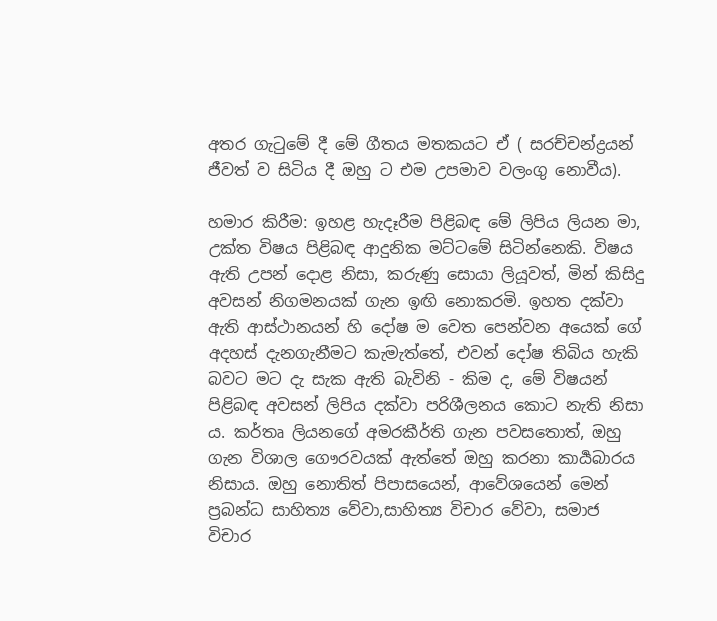අතර ගැටුමේ දී මේ ගීතය මතකයට ඒ ( සරච්චන්ද්‍රයන් ජීවත් ව සිටිය දී ඔහු ට එම උපමාව වලංගු නොවීය).

හමාර කිරීම: ඉහළ හැදෑරීම පිළිබඳ මේ ලිපිය ලියන මා, උක්ත විෂය පිළිබඳ ආදුනික මට්ටමේ සිටින්නෙකි. විෂය ඇති උපන් දොළ නිසා, කරුණු සොයා ලියූවත්, මින් කිසිදු අවසන් නිගමනයක් ගැන ඉඟි නොකරමි. ඉහත දක්වා ඇති ආස්ථානයන් හි දෝෂ ම වෙත පෙන්වන අයෙක් ගේ අදහස් දැනගැනීමට කැමැත්තේ, එවන් දෝෂ තිබිය හැකි බවට මට දැ සැක ඇති බැවිනි - කිම ද, මේ විෂයන් පිළිබඳ අවසන් ලිපිය දක්වා පරිශීලනය කොට නැති නිසා ය. කර්තෘ ලියනගේ අමරකීර්ති ගැන පවසතොත්, ඔහු ගැන විශාල ගෞරවයක් ඇත්තේ ඔහු කරනා කාර්‍යබාරය නිසාය. ඔහු නොතිත් පිපාසයෙන්, ආවේශයෙන් මෙන් ප්‍රබන්ධ සාහිත්‍ය වේවා,සාහිත්‍ය විචාර වේවා, සමාජ විචාර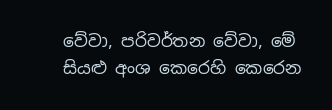වේවා, පරිවර්තන වේවා, මේ සියළු අංශ කෙරෙහි කෙරෙන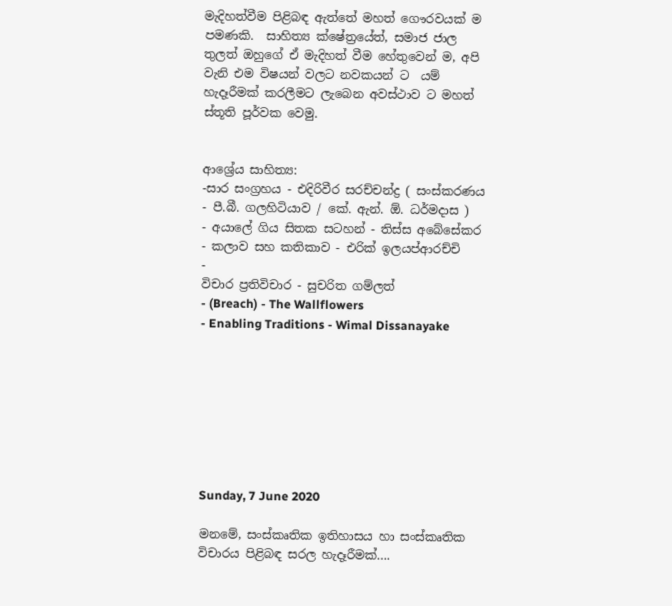මැදිහත්වීම පිළිබඳ ඇත්තේ මහත් ගෞරවයක් ම පමණකි.  සාහිත්‍ය ක්ෂේත්‍රයේත්, සමාජ ජාල තුලත් ඔහුගේ ඒ මැදිහත් වීම හේතුවෙන් ම, අපි වැනි එම විෂයන් වලට නවකයන් ට  යම් හැදෑරීමක් කරලීමට ලැබෙන අවස්ථාව ට මහත් ස්තූති පූර්වක වෙමු.


ආශ්‍රේය සාහිත්‍ය:
-සාර සංග්‍රහය - එදිරිවීර සරච්චන්ද්‍ර ( සංස්කරණය - පී.බී. ගලහිටියාව / කේ. ඇන්. ඕ. ධර්මදාස )
- අයාලේ ගිය සිතක සටහන් - තිස්ස අබේසේකර
- කලාව සහ කතිකාව - එරික් ඉලයප්ආරච්චි
-
විචාර ප්‍රතිවිචාර - සුචරිත ගම්ලත්
- (Breach) - The Wallflowers
- Enabling Traditions - Wimal Dissanayake








Sunday, 7 June 2020

මනමේ, සංස්කෘතික ඉතිහාසය හා සංස්කෘතික විචාරය පිළිබඳ සරල හැදෑරීමක්….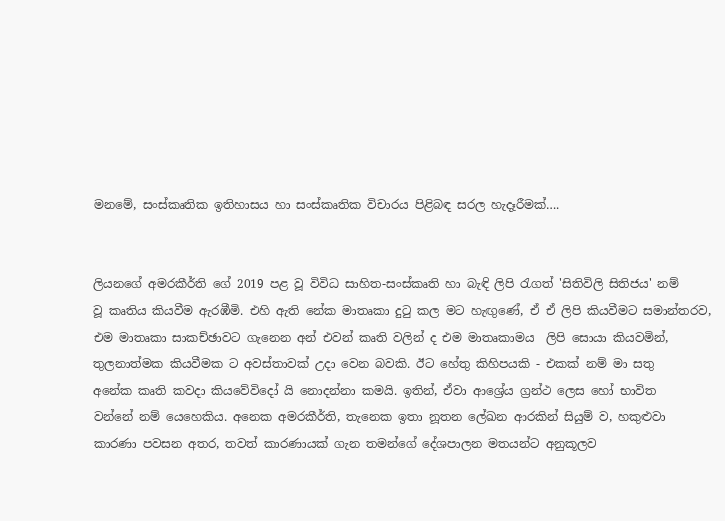මනමේ, සංස්කෘතික ඉතිහාසය හා සංස්කෘතික විචාරය පිළිබඳ සරල හැදෑරීමක්….


ලියනගේ අමරකීර්ති ගේ 2019 පළ වූ විවිධ සාහිත-සංස්කෘති හා බැඳි ලිපි රැගත් 'සිතිවිලි සිතිජය' නම්
වූ කෘතිය කියවීම ඇරඹීමි. එහි ඇති නේක මාතෘකා දුටු කල මට හැඟුණේ, ඒ ඒ ලිපි කියවීමට සමාන්තරව,
එම මාතෘකා සාකච්ඡාවට ගැනෙන අන් එවන් කෘති වලින් ද එම මාතෘකාමය  ලිපි සොයා කියවමින්,
තුලනාත්මක කියවීමක ට අවස්තාවක් උදා වෙන බවකි. ඊට හේතු කිහිපයකි - එකක් නම් මා සතු
අනේක කෘති කවදා කියවේවිදෝ යි නොදන්නා කමයි. ඉතින්, ඒවා ආශ්‍රේය ග්‍රන්ථ ලෙස හෝ භාවිත
වන්නේ නම් යෙහෙකිය. අනෙක අමරකීර්ති, තැනෙක ඉතා නූතන ලේඛන ආරකින් සියුම් ව, හකුළුවා
කාරණා පවසන අතර, තවත් කාරණායක් ගැන තමන්ගේ දේශපාලන මතයන්ට අනුකූලව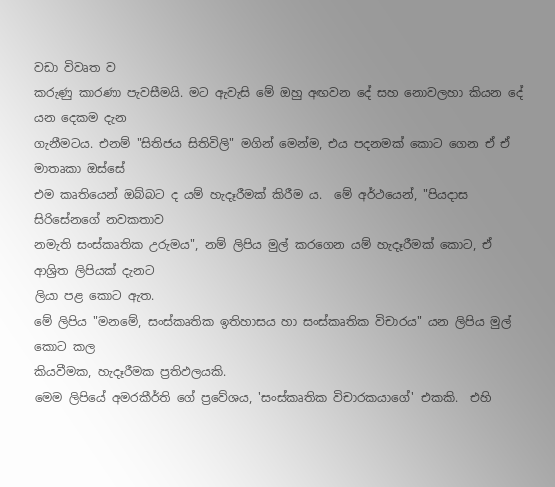වඩා විවෘත ව
කරුණු කාරණා පැවසීමයි. මට ඇවැසි මේ ඔහු අඟවන දේ සහ නොවලහා කියන දේ යන දෙකම දැන
ගැනීමටය. එනම් "සිතිජය සිතිවිලි" මගින් මෙන්ම, එය පදනමක් කොට ගෙන ඒ ඒ මාතෘකා ඔස්සේ
එම කෘතියෙන් ඔබ්බට ද යම් හැදෑරීමක් කිරීම ය.  මේ අර්ථයෙන්, "පියදාස සිරිසේනගේ නවකතාව
නමැති සංස්කෘතික උරුමය", නම් ලිපිය මුල් කරගෙන යම් හැදෑරීමක් කොට, ඒ ආශ්‍රිත ලිපියක් දැනට
ලියා පළ කොට ඇත.
මේ ලිපිය "මනමේ, සංස්කෘතික ඉතිහාසය හා සංස්කෘතික විචාරය" යන ලිපිය මුල් කොට කල
කියවීමක, හැදෑරීමක ප්‍රතිඵලයකි.
මෙම ලිපියේ අමරකීර්ති ගේ ප්‍රවේශය, 'සංස්කෘතික විචාරකයාගේ' එකකි.  එහි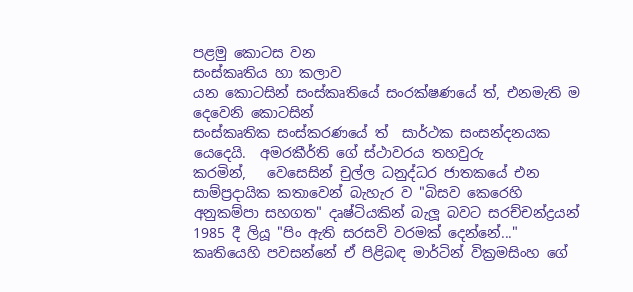පළමු කොටස වන
සංස්කෘතිය හා කලාව
යන කොටසින් සංස්කෘතියේ සං‍රක්ෂණ‍යේ ත්, එනමැති ම  දෙවෙනි කොටසින්
සංස්කෘතික සංස්කරණයේ ත්  සාර්ථක සංසන්දනයක යෙදෙයි.  අමරකීර්ති ගේ ස්ථාවරය තහවුරු
කරමින්,   වෙසෙසින් චුල්ල ධනුද්ධර ජාතකයේ එන සාම්ප්‍රදායික කතාවෙන් බැහැර ව "බිසව කෙරෙහි
අනුකම්පා සහගත" දෘෂ්ටියකින් බැලූ බවට සරච්චන්ද්‍රයන් 1985 දී ලියූ "පිං ඇති සරසවි වරමක් දෙන්නේ..."
කෘතියෙහි පවසන්නේ ඒ පිළිබඳ මාර්ටින් වික්‍රමසිංහ ගේ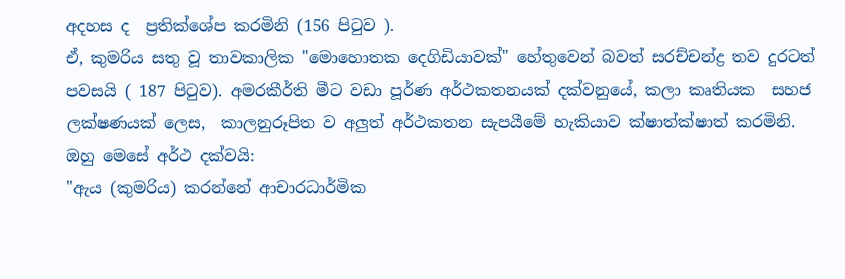අදහස ද  ප්‍රතික්ශේප කරමිනි (156 පිටුව ).
ඒ, කුමරිය සතු වූ තාවකාලික "මොහොතක දෙගිඩියාවක්" හේතුවෙන් බවත් සරච්චන්ද්‍ර තව දුරටත්
පවසයි ( 187 පිටුව). අමරකීර්ති මීට වඩා පූර්ණ අර්ථකතනයක් දක්වනුයේ, කලා කෘතියක  සහජ
ලක්ෂණයක් ලෙස,  කාලනුරූපිත ව අලුත් අර්ථකතන සැපයීමේ හැකියාව ක්ෂාත්ක්ෂාත් කරමිනි.
ඔහු මෙසේ අර්ථ දක්වයි:
"ඇය (කුමරිය) කරන්නේ ආචාරධාර්මික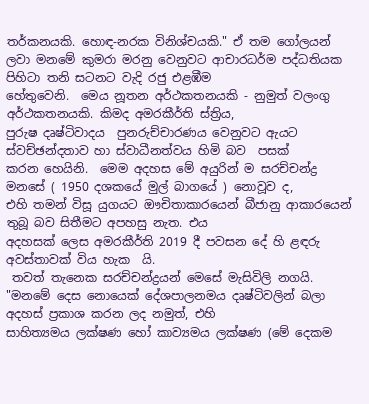තර්කනයකි. හොඳ-නරක විනිශ්චයකි." ඒ තම ගෝලයන්
ලවා මනමේ කුමරා මරනු වෙනුවට ආචාරධර්ම පද්ධතියක පිහිටා තනි සටනට වැදි රජු එළඹීම
හේතුවෙනි.  මෙය නූතන අර්ථකතනයකි - නුමුත් වලංගු අර්ථකතනයකි. කිමද අමරකීර්ති ස්ත්‍රිය,
පුරුෂ දෘෂ්ටිවාදය  පුනරුච්චාරණය වෙනුවට ඇයට ස්වච්ඡන්දතාව හා ස්වාධීනත්වය හිමි බව  පසක්
කරන හෙයිනි.  මෙම අදහස මේ අයුරින් ම සරච්චන්ද්‍ර මනසේ ( 1950 දශකයේ මුල් බාගයේ ) නොවූව ද,
එහි තමන් විසූ යුගයට ඖචිතාකාරයෙන් බීජානු ආකාරයෙන් තුබූ බව සිතීමට අපහසු නැත. එය
අදහසක් ලෙස අමරකීර්ති 2019 දී පවසන දේ හි ළඳරු අවස්තාවක් විය හැක  යි.
 තවත් තැනෙක සරච්චන්ද්‍රයන් මෙසේ මැසිවිලි නගයි.
"මනමේ දෙස නොයෙක් දේශපාලනමය දෘෂ්ටිවලින් බලා අදහස් ප්‍රකාශ කරන ලද නමුත්, එහි
සාහිත්‍යමය ලක්ෂණ හෝ කාව්‍යමය ලක්ෂණ (මේ දෙකම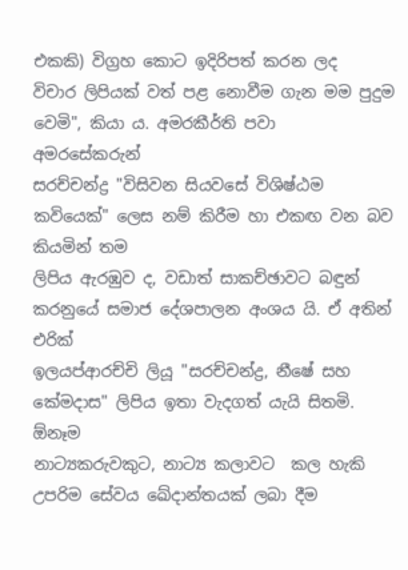එකකි) විග්‍රහ කොට ඉදිරිපත් කරන ලද
විචාර ලිපියක් වත් පළ නොවීම ගැන මම පුදුම වෙමි", කියා ය. අමරකීර්ති පවා  අමරසේකරුන්
සරච්චන්ද්‍ර "විසිවන සියවසේ විශිෂ්ඨම කවියෙක්" ලෙස නම් කිරීම හා එකඟ වන බව කියමින් තම
ලිපිය ඇරඹුව ද, වඩාත් සාකච්ඡාවට බඳුන් කරනුයේ සමාජ දේශපාලන අංශය යි. ඒ අතින් එරික්
ඉලයප්ආරච්චි ලියූ "සරච්චන්ද්‍ර, නීෂේ සහ කේමදාස" ලිපිය ඉතා වැදගත් යැයි සිතමි. ඕනෑම
නාට්‍යකරුවකුට, නාට්‍ය කලාවට  කල හැකි උපරිම සේවය ඛේදාන්තයක් ලබා දීම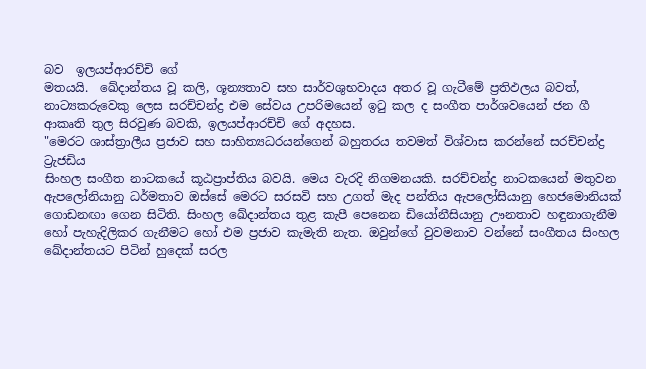බව  ඉලයප්ආරච්චි ගේ
මතයයි.  ඛේදාන්තය වූ කලි, ශූන්‍යතාව සහ සාර්වශුභවාදය අතර වූ ගැටීමේ ප්‍රතිඵලය බවත්,
නාට්‍යකරුවෙකු ලෙස සරච්චන්ද්‍ර එම සේවය උපරිමයෙන් ඉටු කල ද සංගීත පාර්ශවයෙන් ජන ගී
ආකෘති තුල සිරවුණ බවකි, ඉලයප්ආරච්චි ගේ අදහස.
"මෙරට ශාස්ත්‍රාලීය ප්‍රජාව සහ සාහිත්‍යධරයන්ගෙන් බහුතරය තවමත් විශ්වාස කරන්නේ සරච්චන්ද්‍ර ට්‍රැජඩිය
සිංහල සංගීත නාටකයේ කූඨප්‍රාප්තිය බවයි. මෙය වැරදි නිගමනයකි. සරච්චන්ද්‍ර නාටකයෙන් මතුවන
ඇපලෝනියානු ධර්මතාව ඔස්‌සේ මෙරට සරසවි සහ උගත් මැද පන්තිය ඇපලෝසියානු හෙජමොනියක්‌
ගොඩනඟා ගෙන සිටිති. සිංහල ඛේදාන්තය තුළ කැපී පෙනෙන ඩියෝනීසියානු ඌනතාව හඳුනාගැනීම
හෝ පැහැදිලිකර ගැනීමට හෝ එම ප්‍රජාව කැමැති නැත. ඔවුන්ගේ වුවමනාව වන්නේ සංගීතය සිංහල
ඛේදාන්තයට පිටින් හුදෙක්‌ සරල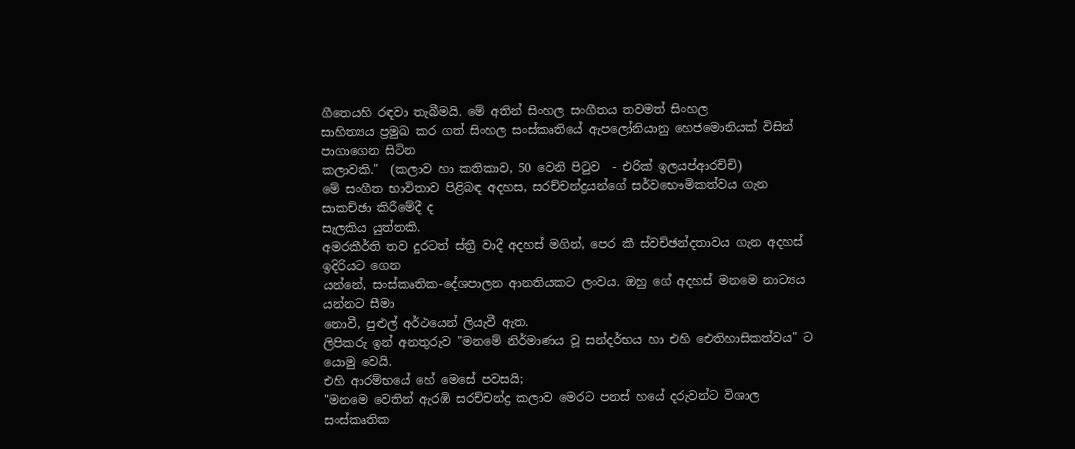ගීත‍ෙයහි රඳවා තැබීමයි. මේ අතින් සිංහල සංගීතය තවමත් සිංහල
සාහිත්‍යය ප්‍රමුඛ කර ගත් සිංහල සංස්‌කෘතියේ ඇපලෝනියානු හෙජමොනියක්‌ විසින් පාගාගෙන සිටින
කලාවකි."  (කලාව හා කතිකාව, 50 වෙනි පිටුව  - එරික් ඉලයප්ආරච්චි)
මේ සංගීත භාවිතාව පිළිබඳ අදහස, සරච්චන්ද්‍රයන්ගේ සර්වභෞමිකත්වය ගැන සාකච්ඡා කිරීමේදී ද
සැලකිය යුත්තකි.
අමරකීර්ති තව දුරටත් ස්ත්‍රී වාදී අදහස් මගින්, පෙර කී ස්වච්ඡන්දතාවය ගැන අදහස් ඉදිරියට ගෙන
යන්නේ, සංස්කෘතික-දේශපාලන ආනතියකට ලංවය. ඔහු ගේ අදහස් මනමෙ නාට්‍යය යන්නට සීමා
නොවී, පුළුල් අර්ථයෙන් ලියැවී ඇත.
ලිපිකරු ඉන් අනතුරුව "මනමේ නිර්මාණය වූ සන්දර්භය හා එහි ඓතිහාසිකත්වය" ට යොමු වෙයි.
එහි ආරම්භයේ හේ මෙසේ පවසයි;
"මනමෙ වෙතින් ඇරඹි සරච්චන්ද්‍ර කලාව මෙරට පනස් හයේ දරුවන්ට විශාල සංස්කෘතික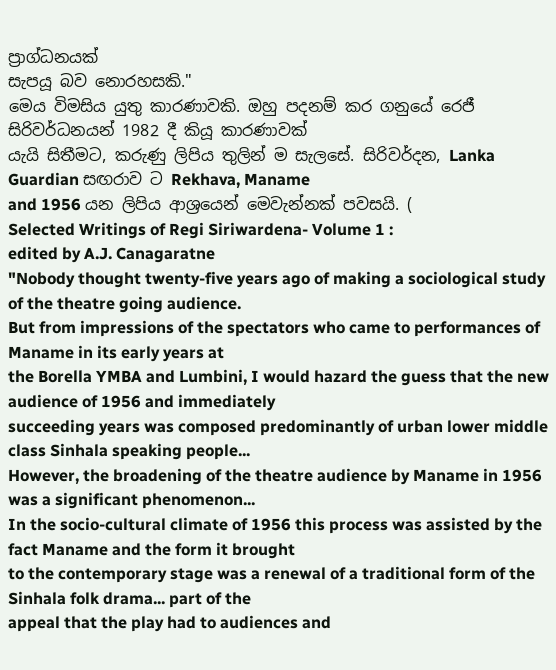ප්‍රාග්ධනයක්
සැපයූ බව නොරහසකි."
මෙය විමසිය යුතු කාරණාවකි. ඔහු පදනම් කර ගනුයේ රෙජී සිරිවර්ධනයන් 1982 දී කියූ කාරණාවක්
යැයි සිතීමට, කරුණු ලිපිය තුලින් ම සැලසේ. සිරිවර්දන, Lanka Guardian සඟරාව ට Rekhava, Maname
and 1956 යන ලිපිය ආශ්‍රයෙන් මෙවැන්නක් පවසයි. (
Selected Writings of Regi Siriwardena- Volume 1 :
edited by A.J. Canagaratne
"Nobody thought twenty-five years ago of making a sociological study of the theatre going audience.
But from impressions of the spectators who came to performances of Maname in its early years at
the Borella YMBA and Lumbini, I would hazard the guess that the new audience of 1956 and immediately
succeeding years was composed predominantly of urban lower middle class Sinhala speaking people...
However, the broadening of the theatre audience by Maname in 1956 was a significant phenomenon...
In the socio-cultural climate of 1956 this process was assisted by the fact Maname and the form it brought
to the contemporary stage was a renewal of a traditional form of the Sinhala folk drama... part of the
appeal that the play had to audiences and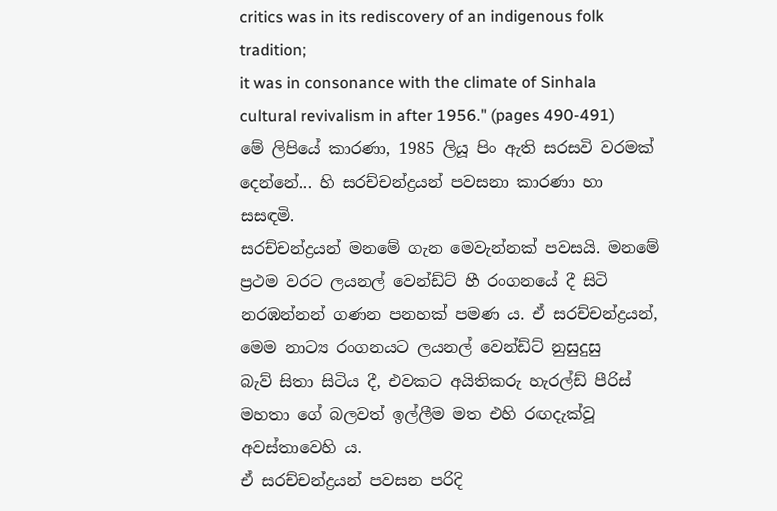critics was in its rediscovery of an indigenous folk tradition;
it was in consonance with the climate of Sinhala cultural revivalism in after 1956." (pages 490-491)
මේ ලිපියේ කාරණා, 1985 ලියූ පිං ඇති සරසවි වරමක් දෙන්නේ... හි සරච්චන්ද්‍රයන් පවසනා කාරණා හා සසඳමි.
සරච්චන්ද්‍රයන් මනමේ ගැන මෙවැන්නක් පවසයි. මනමේ ප්‍රථම වරට ලයනල් වෙන්ඩ්ට් හී රංගනයේ දී සිටි
නරඹන්නන් ගණන පනහක් පමණ ය. ඒ සරච්චන්ද්‍රයන්, මෙම නාට්‍ය රංගනයට ලයනල් වෙන්ඩ්ට් නුසුදුසු
බැව් සිතා සිටිය දී, එවකට අයිතිකරු හැරල්ඩ් පීරිස් මහතා ගේ බලවත් ඉල්ලීම මත එහි රඟදැක්වූ අවස්තාවෙහි ය.
ඒ සරච්චන්ද්‍රයන් පවසන පරිදි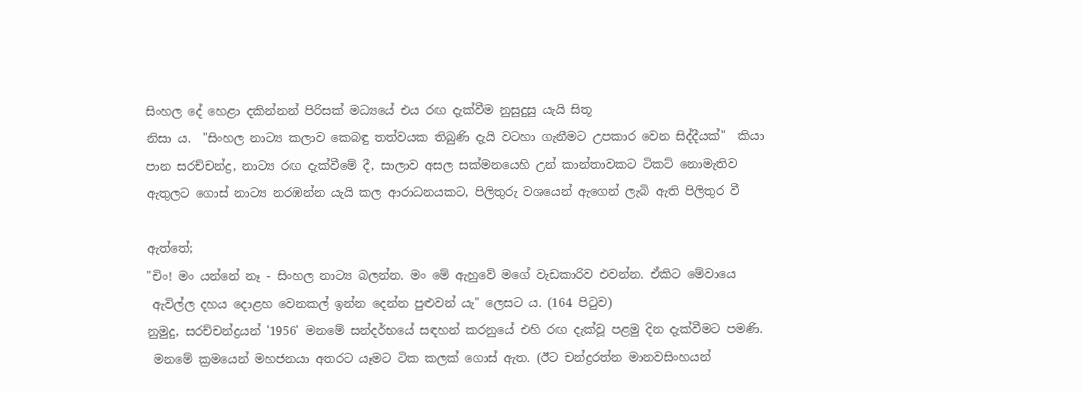සිංහල දේ හෙළා දකින්නන් පිරිසක් මධ්‍යයේ එය රඟ දැක්වීම නුසුදුසු යැයි සිතූ
නිසා ය.  "සිංහල නාට්‍ය කලාව කෙබඳු තත්වයක තිබුණි දැයි වටහා ගැනීමට උපකාර වෙන සිද්දීයක්"  කියා
පාන සරච්චන්ද්‍ර, නාට්‍ය රඟ දැක්වීමේ දී, සාලාව අසල සක්මනයෙහි උන් කාන්තාවකට ටිකට් නොමැතිව
ඇතුලට ගොස් නාට්‍ය නරඹන්න යැයි කල ආරාධනයකට, පිලිතුරු වශයෙන් ඇගෙන් ලැබි ඇති පිලිතුර වී

ඇත්තේ;
"චිං! මං යන්නේ නෑ - සිංහල නාට්‍ය බලන්න. මං මේ ඇහුවේ මගේ වැඩකාරිව එවන්න. ඒකිට මේවායෙ
 ඇවිල්ල දහය දොළහ වෙනකල් ඉන්න දෙන්න පුළුවන් යැ" ලෙසට ය. (164 පිටුව)
නුමුදු, සරච්චන්ද්‍රයන් '1956' මනමේ සන්දර්භයේ සඳහන් කරනුයේ එහි රඟ දැක්වූ පළමු දින දැක්වීමට පමණි.
 මනමේ ක්‍රමයෙන් මහජනයා අතරට යෑමට ටික කලක් ගොස් ඇත. (ඊට චන්ද්‍රරත්න මානවසිංහයන්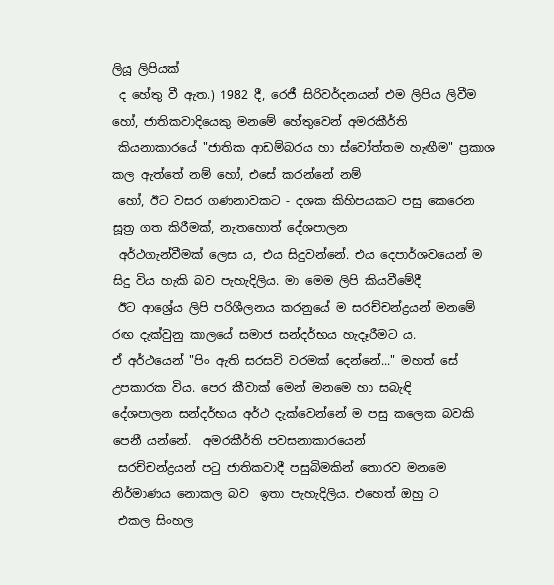ලියූ ලිපියක්
 ද හේතු වී ඇත.) 1982 දී, රෙජී සිරිවර්දනයන් එම ලිපිය ලිවීම හෝ, ජාතිකවාදියෙකු මනමේ හේතුවෙන් අමරකීර්ති
 කියනාකාරයේ "ජාතික ආඩම්බරය හා ස්වෝත්තම හැඟීම" ප්‍රකාශ කල ඇත්තේ නම් හෝ, එසේ කරන්නේ නම්
 හෝ, ඊට වසර ගණනාවකට - දශක කිහිපයකට පසු කෙරෙන සූත්‍ර ගත කිරීමක්, නැතහොත් දේශපාලන
 අර්ථගැන්වීමක් ලෙස ය, එය සිදුවන්නේ. එය දෙපාර්ශවයෙන් ම සිදු විය හැකි බව පැහැදිලිය. මා මෙම ලිපි කියවීමේදී
 ඊට ආශ්‍රේය ලිපි පරිශීලනය කරනුයේ ම සරච්චන්ද්‍රයන් මනමේ රඟ දැක්වුනු කාලයේ සමාජ සන්දර්භය හැදෑරීමට ය.
ඒ අර්ථයෙන් "පිං ඇති සරසවි වරමක් දෙන්නේ..." මහත් සේ උපකාරක විය. පෙර කීවාක් මෙන් මනමෙ හා සබැඳි
දේශපාලන සන්දර්භය අර්ථ දැක්වෙන්නේ ම පසු කලෙක බවකි පෙනී යන්නේ.  අමරකීර්ති පවසනාකාරයෙන්
 සරච්චන්ද්‍රයන් පටු ජාතිකවාදී පසුබිමකින් තොරව මනමෙ නිර්මාණය නොකල බව  ඉතා පැහැදිලිය. එහෙත් ඔහු ට
 එකල සිංහල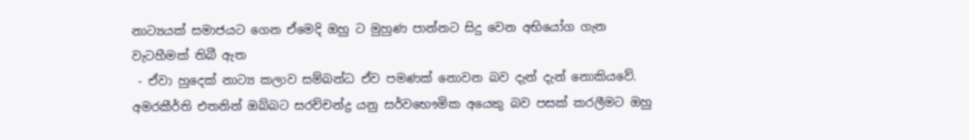නාට්‍යයක් සමාජයට ගෙන ඒමෙදි ඔහු ට මුහුණ පාන්නට සිදු වෙන අභියෝග ගැන වැටහීමක් තිබී ඇත
 - ඒවා හුදෙක් නාට්‍ය කලාව සම්බන්ධ ඒව පමණක් නොවන බව දැන් දැන් නොකියවේ.
අමරකීර්ති එතනින් ඔබ්බට සරච්චන්ද්‍ර යනු සර්වභෞමික අයෙකු බව පසක් කරලීමට ඔහු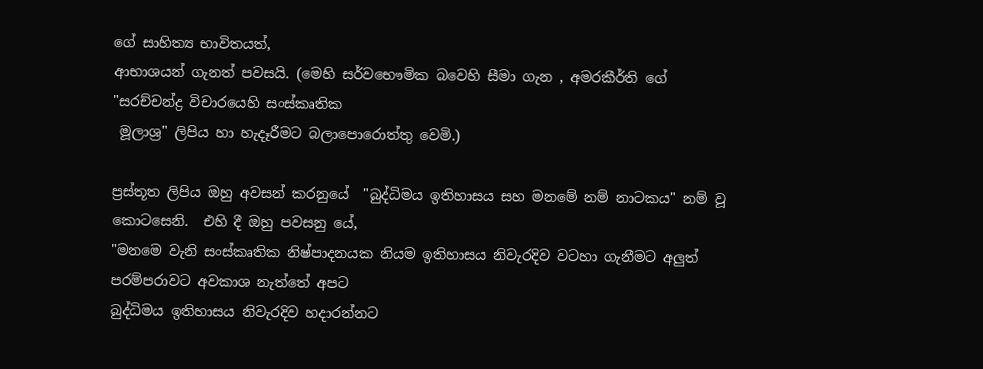ගේ සාහිත්‍ය භාවිතයත්,
ආභාශයන් ගැනත් පවසයි. (මෙහි සර්වභෞමික බවෙහි සීමා ගැන , අමරකීර්ති ගේ  "සරච්චන්ද්‍ර විචාරයෙහි සංස්කෘතික
 මූලාශ්‍ර" ලිපිය හා හැදෑරීමට බලාපොරොත්තු වෙමි.)

ප්‍රස්තූත ලිපිය ඔහු අවසන් කරනුයේ  "බුද්ධිමය ඉතිහාසය සහ මනමේ නම් නාටකය" නම් වූ කොටසෙනි.  එහි දී ඔහු පවසනු යේ,
"මනමෙ වැනි සංස්කෘතික නිෂ්පාදනයක නියම ඉතිහාසය නිවැරදිව වටහා ගැනීමට අලුත් පරම්පරාවට අවකාශ නැත්තේ අපට
බුද්ධිමය ඉතිහාසය නිවැරදිව හදාරන්නට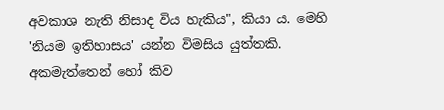අවකාශ නැති නිසාද විය හැකිය", කියා ය. මෙහි 'නියම ඉතිහාසය' යන්න විමසිය යුත්තකි.
අකමැත්තෙන් හෝ කිව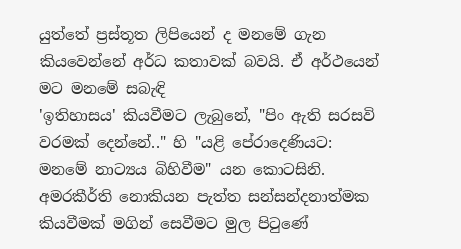යුත්තේ ප්‍රස්තූත ලිපියෙන් ද මනමේ ගැන කියවෙන්නේ අර්ධ කතාවක් බවයි. ඒ අර්ථයෙන් මට මනමේ සබැඳි
'ඉතිහාසය' කියවීමට ලැබුනේ, "පිං ඇති සරසවි වරමක් දෙන්නේ.." හි "යළි පේරාදෙණියට: මනමේ නාට්‍යය බිහිවීම" යන කොටසිනි.
අමරකීර්ති නොකියන පැත්ත සන්සන්දනාත්මක කියවීමක් මගින් සෙවීමට මුල පිටුණේ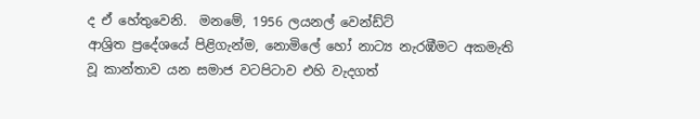ද ඒ හේතුවෙනි.  මනමේ, 1956 ලයනල් වෙන්ඩ්ට්
ආශ්‍රිත ප්‍රදේශයේ පිළිගැන්ම, නොමිලේ හෝ නාට්‍ය නැරඹීමට අකමැති වූ කාන්තාව යන සමාජ වටපිටාව එහි වැදගත්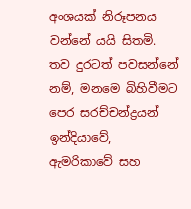අංශයක් නිරූපනය
වන්නේ යයි සිතමි.  තව දුරටත් පවසන්නේ නම්, මනමෙ බිහිවීමට පෙර සරච්චන්ද්‍රයන් ඉන්දියාවේ, ඇමරිකාවේ සහ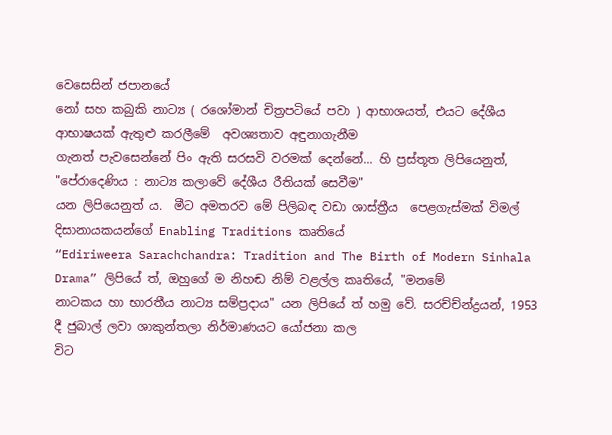වෙසෙසින් ජපානයේ
නෝ සහ කබුකි නාට්‍ය ( රශෝමාන් චිත්‍රපටියේ පවා ) ආභාශයත්, එයට දේශීය ආභාෂයක් ඇතුළු කරලීමේ  අවශ්‍යතාව අඳුනාගැනීම
ගැනත් පැවසෙන්නේ පිං ඇති සරසවි වරමක් දෙන්නේ... හි ප්‍රස්තූත ලිපියෙනුත්, "පේරාදෙණිය : නාට්‍ය කලාවේ දේශීය රීතියක් සෙවීම"
යන ලිපියෙනුත් ය.  මීට අමතරව මේ පිලිබඳ වඩා ශාස්ත්‍රීය  පෙළගැස්මක් විමල් දිසානායකයන්ගේ Enabling Traditions කෘතියේ
“Ediriweera Sarachchandra: Tradition and The Birth of Modern Sinhala Drama” ලිපියේ ත්, ඔහුගේ ම නිහඬ නිම් වළල්ල කෘතියේ, "මනමේ
නාටකය හා භාරතීය නාට්‍ය සම්ප්‍රදාය" යන ලිපියේ ත් හමු වේ. සරච්ච්න්ද්‍රයන්, 1953 දී ජුබාල් ලවා ශාකුන්තලා නිර්මාණයට යෝජනා කල
විට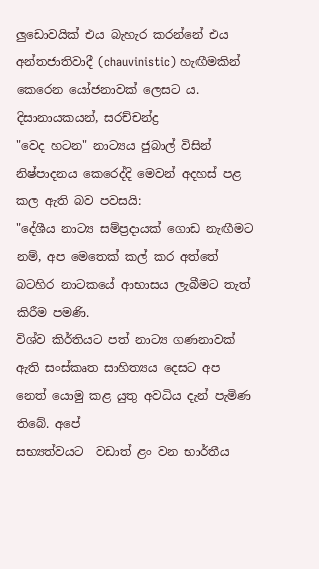ලුඩොවයික් එය බැහැර කරන්නේ එය අන්තජාතිවාදී (chauvinistic) හැඟීමකින් කෙරෙන යෝජනාවක් ලෙසට ය. දිසානායකයන්, සරච්චන්ද්‍ර
"වෙද හටන" නාට්‍යය ජුබාල් විසින් නිෂ්පාදනය කෙරෙද්දි මෙවන් අදහස් පළ කල ඇති බව පවසයි:
"දේශීය නාට්‍ය සම්ප්‍රදායක් ගොඩ නැඟීමට නම්, අප මෙතෙක් කල් කර අත්තේ බටහිර නාටකයේ ආභාසය ලැබීමට තැත් කිරීම පමණි.
විශ්ව කිර්තියට පත් නාට්‍ය ගණනාවක් ඇති සංස්කෘත සාහිත්‍යය දෙසට අප නෙත් යොමු කළ යුතු අවධිය දැන් පැමිණ තිබේ. අපේ
සභ්‍යත්වයට  වඩාත් ළං වන භාර්තීය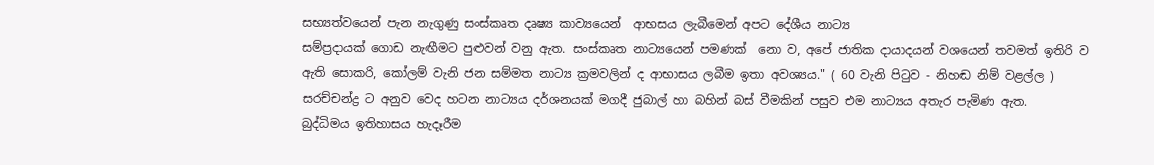සභ්‍යත්වයෙන් පැන නැගුණු සංස්කෘත දෘෂ්‍ය කාව්‍යයෙන්  ආභසය ලැබීමෙන් අපට දේශීය නාට්‍ය
සම්ප්‍රදායක් ගොඩ නැඟීමට පුළුවන් වනු ඇත. සංස්කෘත නාට්‍යයෙන් පමණක්  නො ව, අපේ ජාතික දායාදයන් වශයෙන් තවමත් ඉතිරි ව
ඇති සොකරි, කෝලම් වැනි ජන සම්මත නාට්‍ය ක්‍රමවලින් ද ආභාසය ලබීම ඉතා අවශ්‍යය." ( 60 වැනි පිටුව - නිහඬ නිම් වළල්ල )
සරච්චන්ද්‍ර ට අනුව වෙද හටන නාට්‍යය දර්ශනයක් මගදී ජුබාල් හා බහින් බස් වීමකින් පසුව එම නාට්‍යය අතැර පැමිණ ඇත.
බුද්ධිමය ඉතිහාසය හැදෑරීම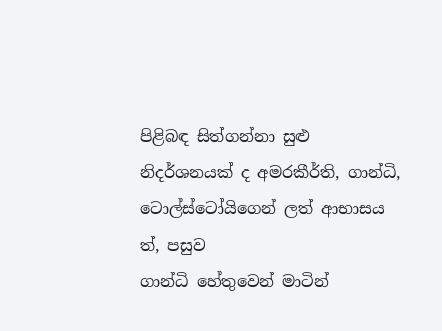පිළිබඳ සිත්ගන්නා සුළු නිදර්ශනයක් ද අමරකීර්ති, ගාන්ධි, ටොල්ස්ටෝයිගෙන් ලත් ආභාසය ත්, පසුව
ගාන්ධි හේතුවෙන් මාටින්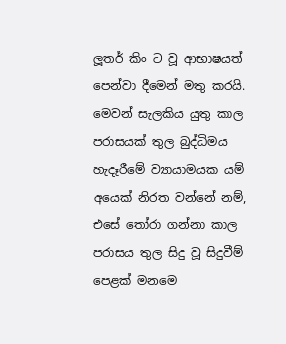ලූතර් කිං ට වූ ආභාෂයත්   පෙන්වා දීමෙන් මතු කරයි.  මෙවන් සැලකිය යුතු කාල පරාසයක් තුල බුද්ධිමය
හැදෑරීමේ ව්‍යායාමයක යම් අයෙක් නිරත වන්නේ නම්,  එසේ තෝරා ගන්නා කාල පරාසය තුල සිදු වූ සිදුවීම් පෙළක් මනමෙ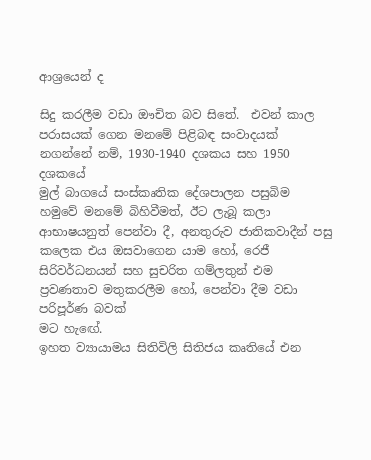ආශ්‍රයෙන් ද

සිදු කරලීම වඩා ඖචිත බව සිතේ.  එවන් කාල පරාසයක් ගෙන මනමේ පිළිබඳ සංවාදයක් නගන්නේ නම්, 1930-1940 දශකය සහ 1950 දශකයේ
මුල් බාගයේ සංස්කෘතික දේශපාලන පසුබිම  හමුවේ මනමේ බිහිවීමත්, ඊට ලැබූ කලා ආභාෂයනුත් පෙන්වා දී, අනතුරුව ජාතිකවාදීන් පසු
කලෙක එය ඔසවාගෙන යාම හෝ, රෙජී සිරිවර්ධනයන් සහ සුචරිත ගම්ලතුන් එම ප්‍රවණතාව මතුකරලීම හෝ, පෙන්වා දීම වඩා පරිපූර්ණ බවක්
මට හැඟේ.
ඉහත ව්‍යායාමය සිතිවිලි සිතිජය කෘතියේ එන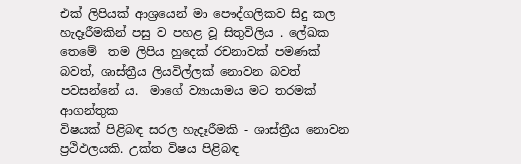එක් ලිපියක් ආශ්‍රයෙන් මා පෞද්ගලිකව සිදු කල හැදෑරීමකින් පසු ව පහළ වූ සිතුවිලිය . ලේඛක
තෙමේ  තම ලිපිය හුදෙක් රචනාවක් පමණක් බවත්, ශාස්ත්‍රීය ලියවිල්ලක් නොවන බවත් පවසන්නේ ය.  මාගේ ව්‍යායාමය මට තරමක් ආගන්තුක
විෂයක් පිළිබඳ සරල හැදෑරීමකි - ශාස්ත්‍රීය නොවන ප්‍රථිඵලයකි. උක්ත විෂය පිළිබඳ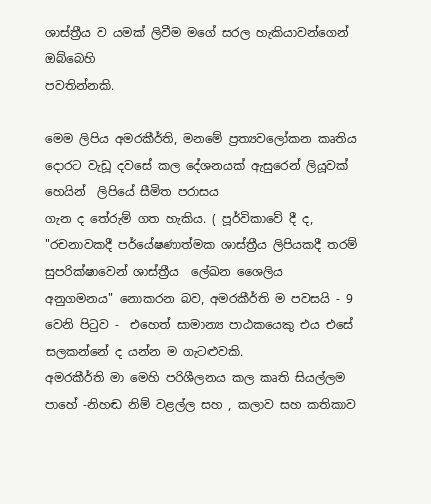ශාස්ත්‍රීය ව යමක් ලිවීම මගේ සරල හැකියාවන්ගෙන් ඔබ්බෙහි
පවතින්නකි.

මෙම ලිපිය අමරකීර්ති, මනමේ ප්‍රත්‍යවලෝකන කෘතිය දොරට වැඩූ දවසේ කල දේශනයක් ඇසුරෙන් ලියූවක් හෙයින්  ලිපියේ සීමිත පරාසය
ගැන ද තේරුම් ගත හැකිය. ( පූර්විකාවේ දී ද, "රචනාවකදී පර්යේෂණාත්මක ශාස්ත්‍රීය ලිපියකදී තරම් සුපරික්ෂාවෙන් ශාස්ත්‍රීය  ලේඛන ශෛලිය
අනුගමනය" නොකරන බව, අමරකීර්ති ම පවසයි - 9 වෙනි පිටුව -  එහෙත් සාමාන්‍ය පාඨකයෙකු එය එසේ සලකන්නේ ද යන්න ම ගැටළුවකි.
අමරකීර්ති මා මෙහි පරිශීලනය කල කෘති සියල්ලම පාහේ -නිහඬ නිම් වළල්ල සහ , කලාව සහ කතිකාව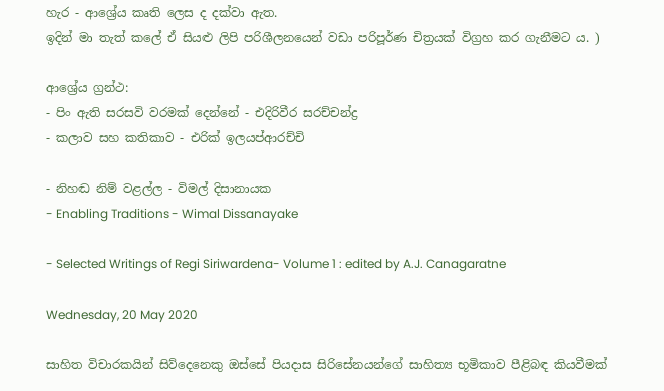හැර - ආශ්‍රේය කෘති ලෙස ද දක්වා ඇත.
ඉදින් මා තැත් කලේ ඒ සියළු ලිපි පරිශීලනයෙන් වඩා පරිපූර්ණ චිත්‍රයක් විග්‍රහ කර ගැනීමට ය. )

ආශ්‍රේය ග්‍රන්ථ:
- පිං ඇති සරසවි වරමක් දෙන්නේ - එදිරිවීර සරච්චන්ද්‍ර
- කලාව සහ කතිකාව - එරික් ඉලයප්ආරච්චි

- නිහඬ නිම් වළල්ල - විමල් දිසානායක
- Enabling Traditions - Wimal Dissanayake

- Selected Writings of Regi Siriwardena- Volume 1 : edited by A.J. Canagaratne

Wednesday, 20 May 2020

සාහිත විචාරකයින් සිව්දෙනෙකු ඔස්සේ පියදාස සිරිසේනයන්ගේ සාහිත්‍ය භූමිකාව පීළිබඳ කියවීමක්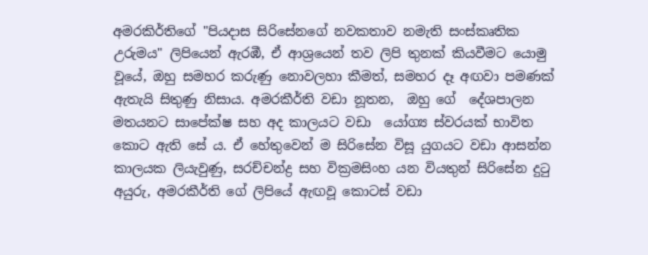අමරකිර්තිගේ "පියදාස සිරිසේනගේ නවකතාව නමැති සංස්කෘතික උරුමය" ලිපියෙන් ඇරඹී, ඒ ආශ්‍රයෙන් තව ලිපි තුනක් කියවීමට යොමු වූයේ, ඔහු සමහර කරුණු නොවලහා කීමත්, සමහර දෑ අඟවා පමණක් ඇතැයි සිතුණු නිසාය. අමරකීර්ති වඩා නූතන,  ඔහු ගේ  දේශපාලන මතයනට සාපේක්ෂ සහ අද කාලයට වඩා  යෝග්‍ය ස්වරයක් භාවිත කොට ඇති සේ ය. ඒ හේතුවෙන් ම සිරිසේන විසූ යුගයට වඩා ආසන්න කාලයක ලියැවුණු, සරච්චන්ද්‍ර සහ වික්‍රමසිංහ යන වියතුන් සිරිසේන දුටු අයුරු, අමරකීර්ති ගේ ලිපියේ ඇඟවූ කොටස් වඩා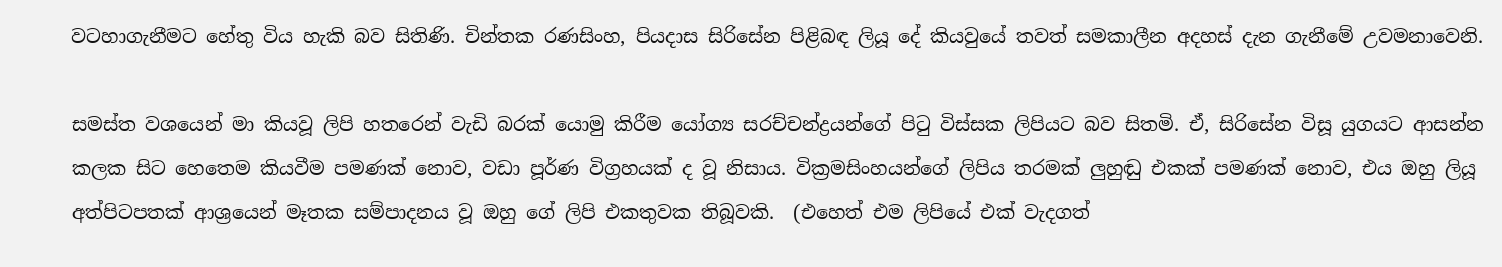වටහාගැනීමට හේතු විය හැකි බව සිතිණි. චින්තක රණසිංහ, පියදාස සිරිසේන පිළිබඳ ලියූ දේ කියවුයේ තවත් සමකාලීන අදහස් දැන ගැනීමේ උවමනාවෙනි.

සමස්ත වශයෙන් මා කියවූ ලිපි හතරෙන් වැඩි බරක් යොමු කිරීම යෝග්‍ය සරච්චන්ද්‍රයන්ගේ පිටු විස්සක ලිපියට බව සිතමි. ඒ, සිරිසේන විසූ යුගයට ආසන්න  කලක සිට හෙතෙම කියවීම පමණක් නොව, වඩා පූර්ණ විග්‍රහයක් ද වූ නිසාය. වික්‍රමසිංහයන්ගේ ලිපිය තරමක් ලුහුඬු එකක් පමණක් නොව, එය ඔහු ලියූ අත්පිටපතක් ආශ්‍රයෙන් මෑතක සම්පාදනය වූ ඔහු ගේ ලිපි එකතුවක තිබූවකි.  (එහෙත් එම ලිපියේ එක් වැදගත්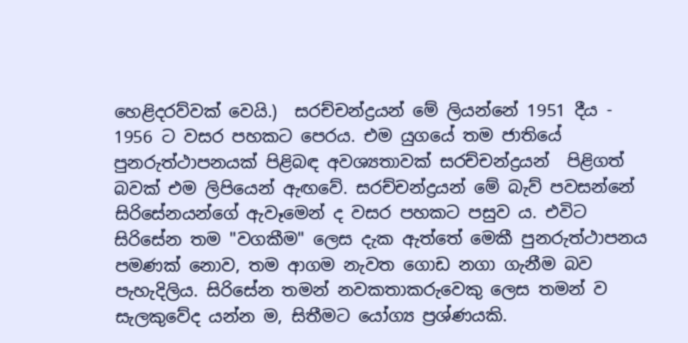හෙළිදරව්වක් වෙයි.)  සරච්චන්ද්‍රයන් මේ ලියන්නේ 1951 දීය - 1956 ට වසර පහකට පෙරය. එම යුගයේ තම ජාතියේ පුනරුත්ථාපනයක් පිළිබඳ අවශ්‍යතාවක් සරච්චන්ද්‍රයන්  පිළිගත් බවක් එම ලිපියෙන් ඇඟවේ. සරච්චන්ද්‍රයන් මේ බැව් පවසන්නේ සිරිසේනයන්ගේ ඇවෑමෙන් ද වසර පහකට පසුව ය. එවිට සිරිසේන තම "වගකීම" ලෙස දැක ඇත්තේ මෙකී පුනරුත්ථාපනය පමණක් නොව, තම ආගම නැවත ගොඩ නගා ගැනීම බව පැහැදිලිය. සිරිසේන තමන් නවකතාකරුවෙකු ලෙස තමන් ව සැලකුවේද යන්න ම, සිතීමට යෝග්‍ය ප්‍රශ්ණයකි.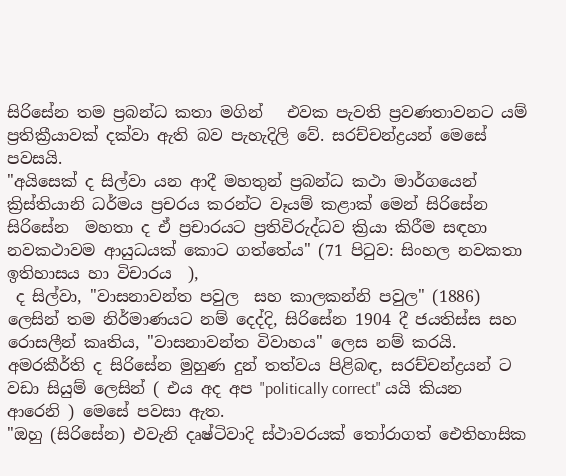සිරිසේන තම ප්‍රබන්ධ කතා මගින්   එවක පැවති ප්‍රවණතාවනට යම් ප්‍රතික්‍රීයාවක් දක්වා ඇති බව පැහැදිලි වේ. සරච්චන්ද්‍රයන් මෙසේ පවසයි.
"අයිසෙක් ද සිල්වා යන ආදී මහතුන් ප්‍රබන්ධ කථා මාර්ගයෙන් ක්‍රිස්තියානි ධර්මය ප්‍රචරය කරන්ට වෑයම් කළාක් මෙන් සිරිසේන සිරිසේන  මහතා ද ඒ ප්‍රචාරයට ප්‍රතිවිරුද්ධව ක්‍රියා කිරීම සඳහා නවකථාවම ආයුධයක් කොට ගත්තේය" (71 පිටුව: සිංහල නවකතා ඉතිහාසය හා විචාරය  ),
 ද සිල්වා, "වාසනාවන්ත පවුල  සහ කාලකන්නි පවුල" (1886)  ලෙසින් තම නිර්මාණයට නම් දෙද්දි, සිරිසේන 1904 දී ජයතිස්ස සහ රොසලීන් කෘතිය, "වාසනාවන්ත විවාහය" ලෙස නම් කරයි. අමරකීර්ති ද සිරිසේන මුහුණ දුන් තත්වය පිළිබඳ, සරච්චන්ද්‍රයන් ට වඩා සියුම් ලෙසින් ( එය අද අප "politically correct" යයි කියන ආරෙනි ) මෙසේ පවසා ඇත.
"ඔහු (සිරිසේන) එවැනි දෘෂ්ටිවාදි ස්ථාවරයක් තෝරාගත් ඓතිහාසික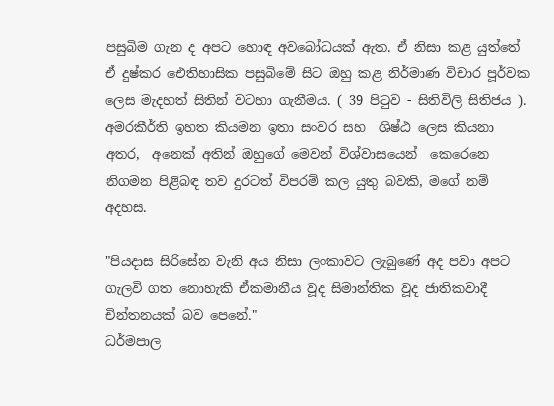පසුබිම ගැන ද අපට හොඳ අවබෝධයක් ඇත. ඒ නිසා කළ යුත්තේ ඒ දුෂ්කර ඓතිහාසික පසුබිමේ සිට ඔහු කළ නිර්මාණ විචාර පූර්වක ලෙස මැදහත් සිතින් වටහා ගැනීමය. ( 39 පිටුව - සිතිවිලි සිතිජය ).
අමරකීර්ති ඉහත කියමන ඉතා සංවර සහ  ශිෂ්ඨ ලෙස කියනා අතර,  අනෙක් අතින් ඔහුගේ මෙවන් විශ්වාසයෙන්  කෙරෙනෙ නිගමන පිළිබඳ තව දුරටත් විපරම් කල යුතු බවකි, මගේ නම් අදහස.

"පියදාස සිරිසේන වැනි අය නිසා ලංකාවට ලැබුණේ අද පවා අපට ගැලවි ගත නොහැකි ඒකමානීය වූද සිමාන්තික වූද ජාතිකවාදී  චින්තනයක් බව පෙනේ."
ධර්මපාල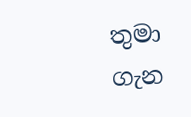තුමා ගැන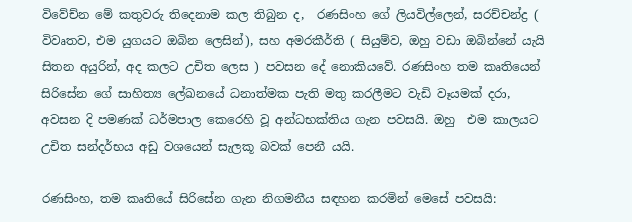විවේච්න මේ කතුවරු තිදෙනාම කල තිබුන ද,  රණසිංහ ගේ ලියවිල්ලෙන්, සරච්චන්ද්‍ර ( විවෘතව, එම යුගයට ඔබින ලෙසින්), සහ අමරකීර්ති ( සියුම්ව, ඔහු වඩා ඔබින්නේ යැයි සිතන අයුරින්, අද කලට උචිත ලෙස ) පවසන දේ නොකියවේ. රණසිංහ තම කෘතියෙන් සිරිසේන ගේ සාහිත්‍ය ලේඛනයේ ධනාත්මක පැති මතු කරලීමට වැඩි වෑයමක් දරා, අවසන දි පමණක් ධර්මපාල කෙරෙහි වූ අන්ධභක්තිය ගැන පවසයි. ඔහු  එම කාලයට උචිත සන්දර්භය අඩු වශයෙන් සැලකූ බවක් පෙනී යයි.

රණසිංහ, තම කෘතියේ සිරිසේන ගැන නිගමනීය සඳහන කරමින් මෙසේ පවසයි: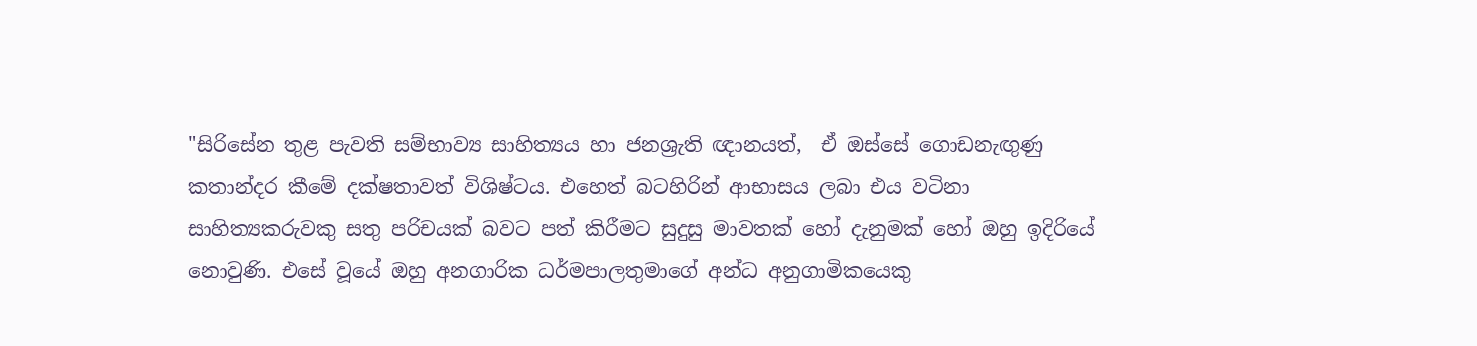"සිරිසේන තුළ පැවති සම්භාව්‍ය සාහිත්‍යය හා ජනශ්‍රැති ඥානයත්,  ඒ ඔස්සේ ගොඩනැඟුණු කතාන්දර කීමේ දක්ෂතාවත් විශිෂ්ටය. එහෙත් බටහිරින් ආභාසය ලබා එය වටිනා සාහිත්‍යකරුවකු සතු පරිචයක් බවට පත් කිරීමට සුදුසු මාවතක් හෝ දැනුමක් හෝ ඔහු ඉදිරියේ නොවුණි. එසේ වූයේ ඔහු අනගාරික ධර්මපාලතුමාගේ අන්ධ අනුගාමිකයෙකු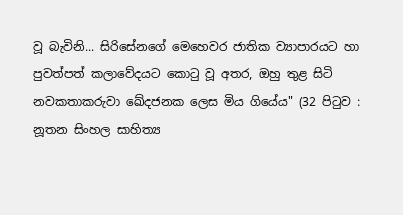වූ බැවිනි... සිරිසේනගේ මෙහෙවර ජාතික ව්‍යාපාරයට හා පුවත්පත් කලාවේදයට කොටු වූ අතර, ඔහු තුළ සිටි නවකතාකරුවා ඛේදජනක ලෙස මිය ගියේය" (32 පිටුව : නූතන සිංහල සාහිත්‍ය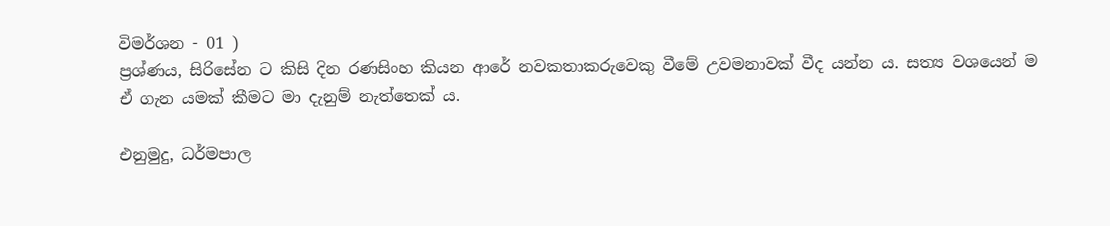විමර්ශන - 01 )
ප්‍රශ්ණය, සිරිසේන ට කිසි දින රණසිංහ කියන ආරේ නවකතාකරුවෙකු වීමේ උවමනාවක් වීද යන්න ය. සත්‍ය වශයෙන් ම ඒ ගැන යමක් කීමට මා දැනුම් නැත්තෙක් ය.

එනුමුදු, ධර්මපාල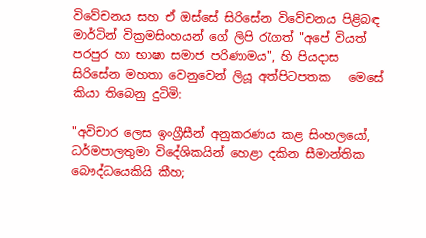විවේචනය සහ ඒ ඔස්සේ සිරිසේන විවේචනය පිළිබඳ මාර්ටින් වික්‍රමසිංහයන් ගේ ලිපි රැගත් "අපේ වියත් පරපුර හා භාෂා සමාජ පරිණාමය", හි පියදාස සිරිසේන මහතා වෙනුවෙන් ලියූ අත්පිටපතක   මෙසේ කියා තිබෙනු දුටිමි:

"අවිචාර ලෙස ඉංග්‍රීසීන් අනුකරණය කළ සිංහලයෝ, ධර්මපාලතුමා විදේශිකයින් හෙළා දකින සීමාන්තික බෞද්ධයෙකියි කීහ;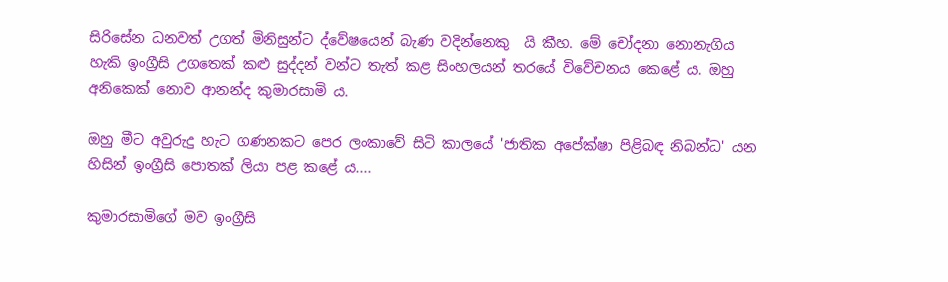සිරිසේන ධනවත් උගත් මිනිසුන්ට ද්වේෂයෙන් බැණ වදින්නෙකු  යි කීහ. මේ චෝදනා නොනැගිය හැකි ඉංග්‍රීසි උගතෙක් කළු සුද්දන් වන්ට තැත් කළ සිංහලයන් තරයේ විවේචනය කෙළේ ය. ඔහු අනිකෙක් නොව ආනන්ද කුමාරසාමි ය.

ඔහු මීට අවුරුදු හැට ගණනකට පෙර ලංකාවේ සිටි කාලයේ 'ජාතික අපේක්ෂා පිළිබඳ නිබන්ධ' යන හිසින් ඉංග්‍රීසි පොතක් ලියා පළ කළේ ය....

කුමාරසාමිගේ මව ඉංග්‍රීසි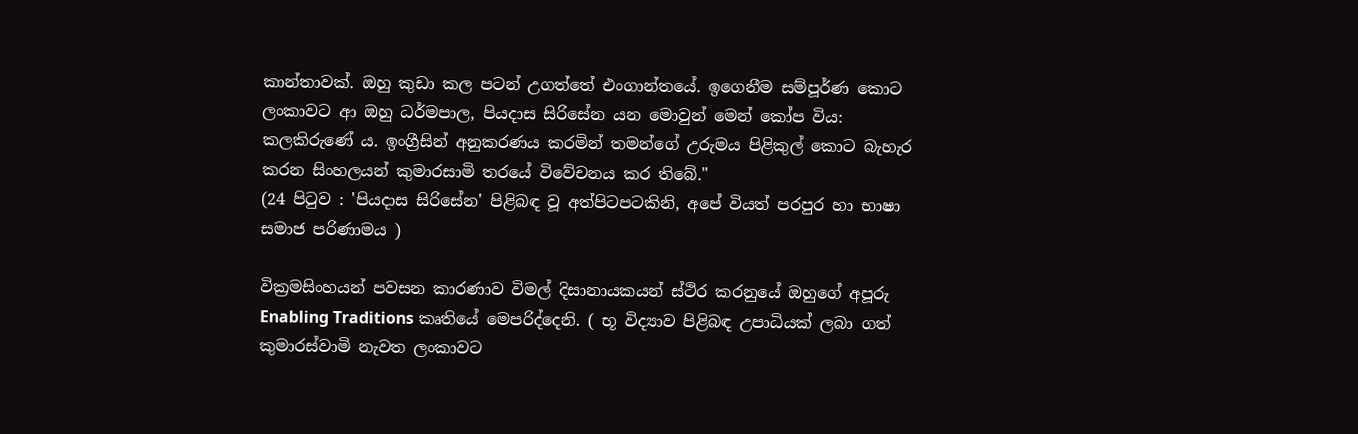කාන්තාවක්. ඔහු කුඩා කල පටන් උගත්තේ එංගාන්තයේ. ඉගෙනීම සම්පූර්ණ කොට ලංකාවට ආ ඔහු ධර්මපාල, පියදාස සිරිසේන යන මොවුන් මෙන් කෝප විය: කලකිරුණේ ය. ඉංග්‍රීසින් අනුකරණය කරමින් තමන්ගේ උරුමය පිළිකුල් කොට බැහැර කරන සිංහලයන් කුමාරසාමි තරයේ විවේචනය කර තිබේ."
(24 පිටුව : 'පියදාස සිරිසේන' පිළිබඳ වූ අත්පිටපටකිනි, අපේ වියත් පරපුර හා භාෂා සමාජ පරිණාමය )

වික්‍රමසිංහයන් පවසන කාරණාව විමල් දිසානායකයන් ස්ථිර කරනුයේ ඔහුගේ අපූරු Enabling Traditions කෘතියේ මෙපරිද්දෙනි. ( භූ විද්‍යාව පිළිබඳ උපාධියක් ලබා ගත් කුමාරස්වාමි නැවත ලංකාවට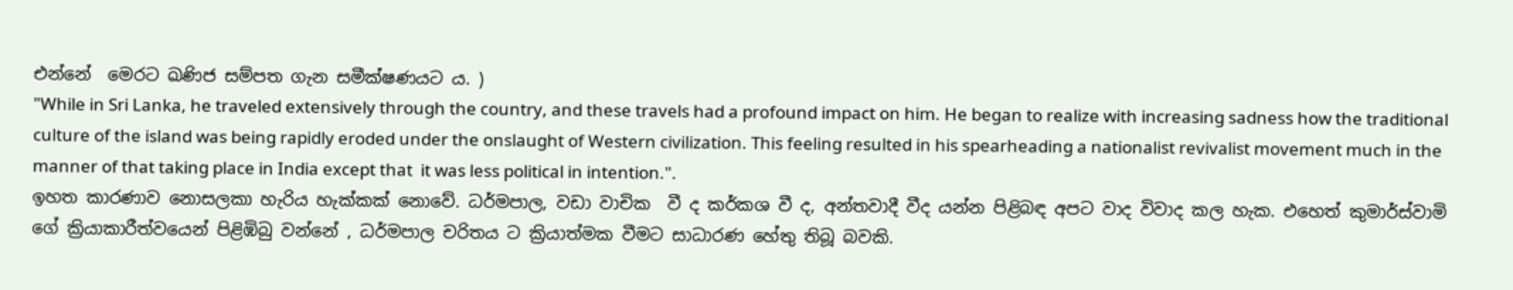එන්නේ  මෙරට ඛණිජ සම්පත ගැන සමීක්ෂණයට ය. )
"While in Sri Lanka, he traveled extensively through the country, and these travels had a profound impact on him. He began to realize with increasing sadness how the traditional culture of the island was being rapidly eroded under the onslaught of Western civilization. This feeling resulted in his spearheading a nationalist revivalist movement much in the manner of that taking place in India except that  it was less political in intention.".
ඉහත කාරණාව නොසලකා හැරිය හැක්කක් නොවේ. ධර්මපාල, වඩා වාචික  වී ද කර්කශ වී ද, අන්තවාදී වීද යන්න පිළිබඳ අපට වාද විවාද කල හැක. එහෙත් කුමාර්ස්වාමි ගේ ක්‍රියාකාරීත්වයෙන් පිළිඹිබු වන්නේ , ධර්මපාල චරිතය ට ක්‍රියාත්මක වීමට සාධාරණ හේතු තිබූ බවකි.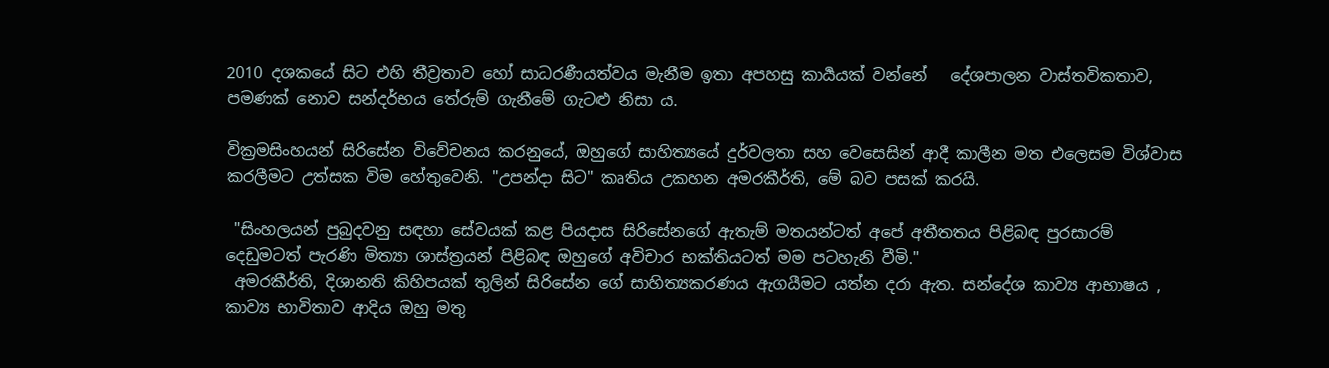2010 දශකයේ සිට එහි තීව්‍රතාව හෝ සාධරණීයත්වය මැනීම ඉතා අපහසු කාර්‍යයක් වන්නේ   දේශපාලන වාස්තවිකතාව, පමණක් නොව සන්දර්භය තේරුම් ගැනීමේ ගැටළු නිසා ය.

වික්‍රමසිංහයන් සිරිසේන විවේචනය කරනුයේ, ඔහුගේ සාහිත්‍යයේ දුර්වලතා සහ වෙසෙසින් ආදී කාලීන මත එලෙසම විශ්වාස කරලීමට උත්සක විම හේතුවෙනි. "උපන්දා සිට" කෘතිය උකහන අමරකීර්ති, මේ බව පසක් කරයි.

 "සිංහලයන් පුබුදවනු සඳහා සේවයක් කළ පියදාස සිරිසේනගේ ඇතැම් මතයන්ටත් අපේ අතීතතය පිළිබඳ පුරසාරම් දෙඩුමටත් පැරණි මිත්‍යා ශාස්ත්‍රයන් පිළිබඳ ඔහුගේ අවිචාර භක්තියටත් මම පටහැනි වීමි."
 අමරකීර්ති, දිශානති කිහිපයක් තුලින් සිරිසේන ගේ සාහිත්‍යකරණය ඇගයීමට යත්න දරා ඇත. සන්දේශ කාව්‍ය ආභාෂය , කාව්‍ය භාවිතාව ආදිය ඔහු මතු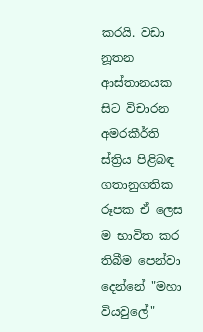කරයි. වඩා නූතන ආස්තානයක සිට විචාරන අමරකීර්ති ස්ත්‍රිය පිළිබඳ  ගතානුගතික රූපක ඒ ලෙස ම භාවිත කර තිබීම පෙන්වා දෙන්නේ "මහා වියවුලේ"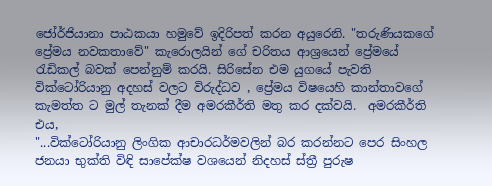ජෝර්ජියානා පාඨකයා හමුවේ ඉදිරිපත් කරන අයුරෙනි. "තරුණියකගේ ප්‍රේමය නවකතාවේ" කැරොලයින් ගේ චරිතය ආශ්‍රයෙන් ප්‍රේමයේ රැඩිකල් බවක් පෙන්නුම් කරයි. සිරිසේන එම යුගයේ පැවති වික්ටෝරියානු අදහස් වලට විරුද්ධව , ප්‍රේමය විෂයෙහි කාන්තාවගේ කැමත්ත ට මුල් තැනක් දීම අමරකීර්ති මතු කර දක්වයි.  අමරකීර්ති එය,
"...වික්ටෝරියානු ලිංගික ආචාරධර්මවලින් බර කරන්නට පෙර සිංහල ජනයා භුක්ති විඳි සාපේක්ෂ වශයෙන් නිදහස් ස්ත්‍රී පුරුෂ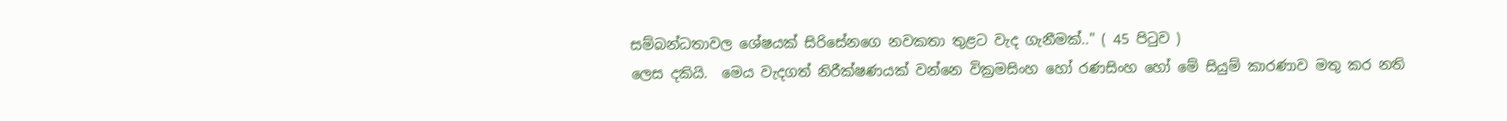සම්බන්ධතාවල ශේෂයක් සිරිසේනගෙ නවකතා තුළට වැද ගැනීමක්.." ( 45 පිටුව )
ලෙස දකියි.  මෙය වැදගත් නිරීක්ෂණයක් වන්නෙ වික්‍රමසිංහ හෝ රණසිංහ හෝ මේ සියුම් කාරණාව මතු කර නති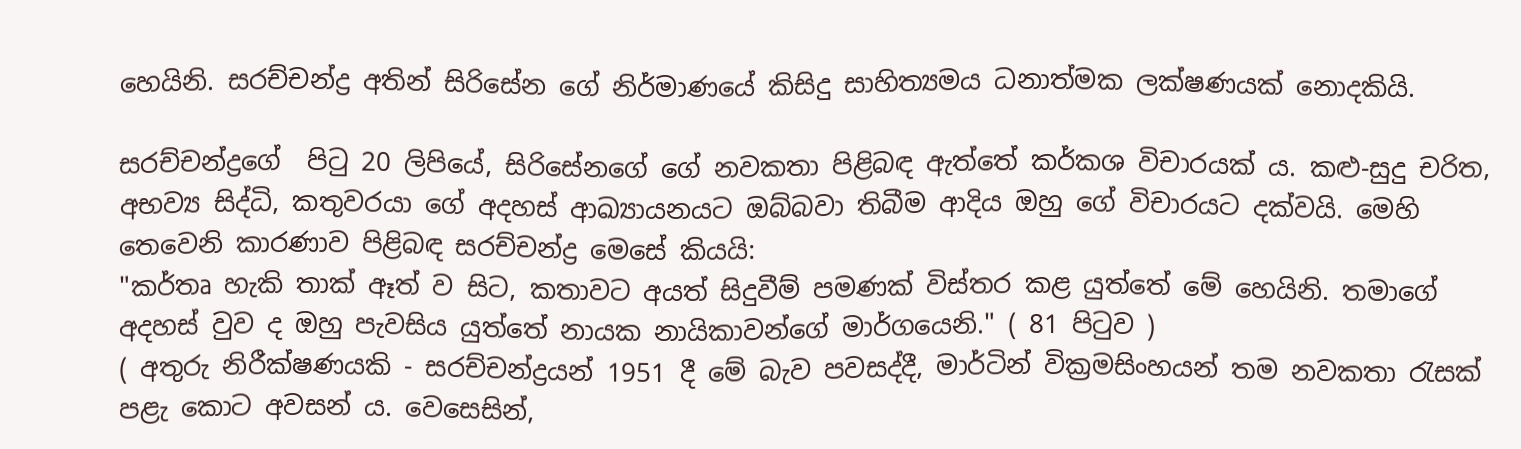හෙයිනි. සරච්චන්ද්‍ර අතින් සිරිසේන ගේ නිර්මාණයේ කිසිදු සාහිත්‍යමය ධනාත්මක ලක්ෂණයක් නොදකියි.

සරච්චන්ද්‍රගේ  පිටු 20 ලිපියේ, සිරිසේනගේ ගේ නවකතා පිළිබඳ ඇත්තේ කර්කශ විචාරයක් ය. කළු-සුදු චරිත, අභව්‍ය සිද්ධි, කතුවරයා ගේ අදහස් ආඛ්‍යායනයට ඔබ්බවා තිබීම ආදිය ඔහු ගේ විචාරයට දක්වයි. මෙහි තෙවෙනි කාරණාව පිළිබඳ සරච්චන්ද්‍ර මෙසේ කියයි:
"කර්තෘ හැකි තාක් ඈත් ව සිට, කතාවට අයත් සිදුවීම් පමණක් විස්තර කළ යුත්තේ මේ හෙයිනි. තමාගේ අදහස් වුව ද ඔහු පැවසිය යුත්තේ නායක නායිකාවන්ගේ මාර්ගයෙනි." ( 81 පිටුව )
( අතුරු නිරීක්ෂණයකි - සරච්චන්ද්‍රයන් 1951 දී මේ බැව පවසද්දී, මාර්ටින් වික්‍රමසිංහයන් තම නවකතා රැසක් පළැ කොට අවසන් ය. වෙසෙසින්,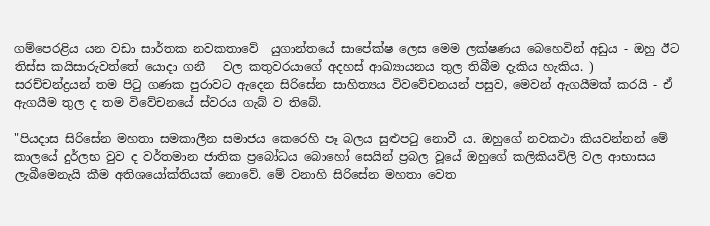ගම්පෙරළිය යන වඩා සාර්තක නවකතාවේ  යුගාන්තයේ සාපේක්ෂ ලෙස මෙම ලක්ෂණය බෙහෙවින් අඩුය - ඔහු ඊට තිස්ස කයිසාරුවත්තේ යොදා ගනී   වල කතුවරයාගේ අදහස් ආඛ්‍යායනය තුල තිබීම දැකිය හැකිය. )
සරච්චන්ද්‍රයන් තම පිටු ගණක පුරාවට ඇදෙන සිරිසේන සාහිත්‍යය විවවේචනයන් පසුව, මෙවන් ඇගයීමක් කරයි - ඒ ඇගයීම තුල ද තම විවේචනයේ ස්වරය ගැබ් ව තිබේ.

"පියදාස සිරිසේන මහතා සමකාලීන සමාජය කෙරෙහි පෑ බලය සුළුපටු නොවී ය. ඔහුගේ නවකථා කියවන්නන් මේ කාලයේ දුර්ලභ වුව ද වර්තමාන ජාතික ප්‍රබෝධය බොහෝ සෙයින් ප්‍රබල වූයේ ඔහුගේ කලිකියවිලි වල ආභාසය ලැබීමෙනැයි කීම අතිශයෝක්තියක් නොවේ. මේ වනාහි සිරිසේන මහතා වෙත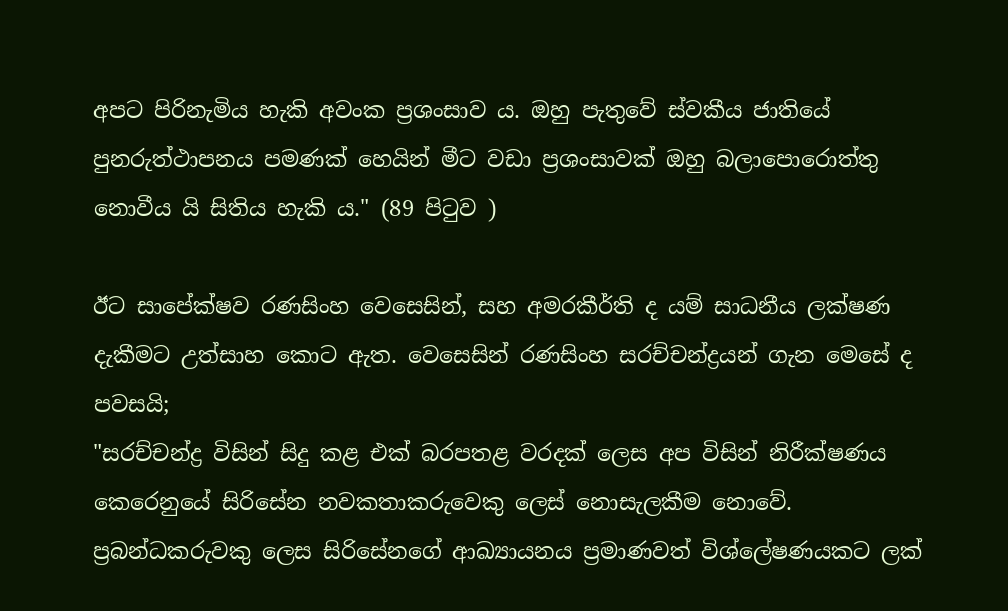අපට පිරිනැමිය හැකි අවංක ප්‍රශංසාව ය. ඔහු පැතුවේ ස්වකීය ජාතියේ පුනරුත්ථාපනය පමණක් හෙයින් මීට වඩා ප්‍රශංසාවක් ඔහු බලාපොරොත්තු නොවීය යි සිතිය හැකි ය." (89 පිටුව )

ඊට සාපේක්ෂව රණසිංහ වෙසෙසින්, සහ අමරකීර්ති ද යම් සාධනීය ලක්ෂණ දැකීමට උත්සාහ කොට ඇත. වෙසෙසින් රණසිංහ සරච්චන්ද්‍රයන් ගැන මෙසේ ද පවසයි;
"සරච්චන්ද්‍ර විසින් සිදු කළ එක් බරපතළ වරදක් ලෙස අප විසින් නිරීක්ෂණය කෙරෙනුයේ සිරිසේන නවකතාකරුවෙකු ලෙස් නොසැලකීම නොවේ. ප්‍රබන්ධකරුවකු ලෙස සිරිසේනගේ ආඛ්‍යායනය ප්‍රමාණවත් විශ්ලේෂණයකට ලක්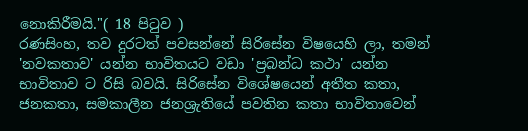නොකිරීමයි."( 18 පිටුව )
රණසිංහ, තව දුරටත් පවසන්නේ සිරිසේන විෂයෙහි ලා, තමන් 'නවකතාව' යන්න භාවිතයට වඩා 'ප්‍රබන්ධ කථා' යන්න භාවිතාව ට රිසි බවයි. සිරිසේන විශේෂයෙන් අතීත කතා, ජනකතා, සමකාලීන ජනශ්‍රැතියේ පවතින කතා භාවිතාවෙන්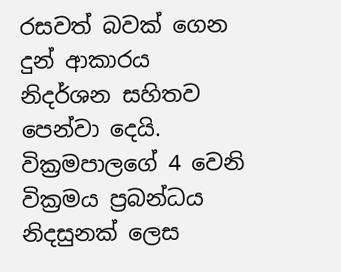රසවත් බවක් ගෙන දුන් ආකාරය නිදර්ශන සහිතව පෙන්වා දෙයි. වික්‍රමපාලගේ 4 වෙනි වික්‍රමය ප්‍රබන්ධය නිදසුනක් ලෙස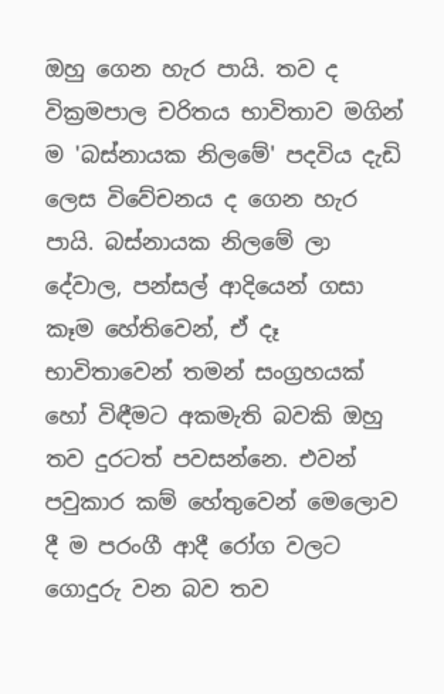ඔහු ගෙන හැර පායි. තව ද වික්‍රමපාල චරිතය භාවිතාව මගින් ම 'බස්නායක නිලමේ' පදවිය දැඩි ලෙස විවේචනය ද ගෙන හැර පායි. බස්නායක නිලමේ ලා දේවාල, පන්සල් ආදියෙන් ගසා කෑම හේතිවෙන්, ඒ දෑ භාවිතාවෙන් තමන් සංග්‍රහයක් හෝ විඳීමට අකමැති බවකි ඔහු තව දුරටත් පවසන්නෙ. එවන් පවුකාර කම් හේතුවෙන් මෙලොව දී ම පරංගී ආදී රෝග වලට ගොදුරු වන බව තව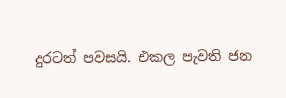දුරටත් පවසයි. එකල පැවති ජන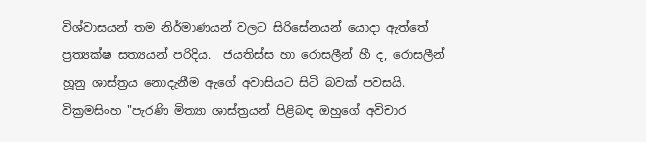විශ්වාසයන් තම නිර්මාණයන් වලට සිරිසේනයන් යොදා ඇත්තේ ප්‍රත්‍යක්ෂ සත්‍යයන් පරිදිය.  ජයතිස්ස හා රොසලීන් හී ද, රොසලීන් හූනු ශාස්ත්‍රය නොදැනීම ඇගේ අවාසියට සිටි බවක් පවසයි. වික්‍රමසිංහ "පැරණි මිත්‍යා ශාස්ත්‍රයන් පිළිබඳ ඔහුගේ අවිචාර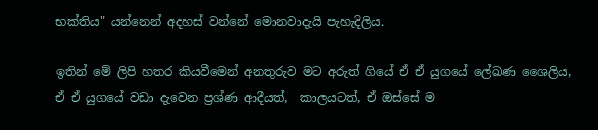භක්තිය" යන්නෙන් අදහස් වන්නේ මොනවාදැයි පැහැදිලිය.

ඉතින් මේ ලිපි හතර කියවීමෙන් අනතුරුව මට අරුත් ගියේ ඒ ඒ යුගයේ ලේඛණ ශෛලිය, ඒ ඒ යුගයේ වඩා දැවෙන ප්‍රශ්ණ ආදීයත්,  කාලයටත්, ඒ ඔස්සේ ම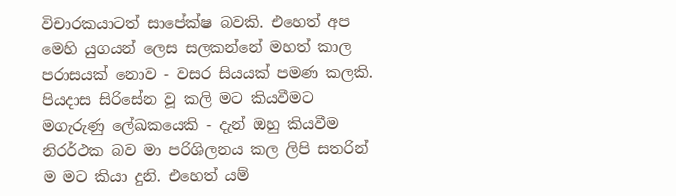විචාරකයාටත් සාපේක්ෂ බවකි. එහෙත් අප මෙහි යුගයන් ලෙස සලකන්නේ මහත් කාල පරාසයක් නොව - වසර සියයක් පමණ කලකි. පියදාස සිරිසේන වූ කලි මට කියවීමට මගැරුණු ලේඛකයෙකි - දැන් ඔහු කියවීම නිරර්ථක බව මා පරිශිලනය කල ලිපි සතරින් ම මට කියා දුනි. එහෙත් යම්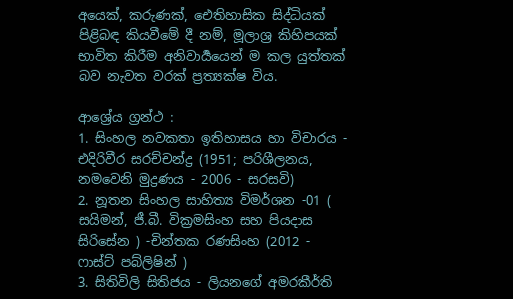අයෙක්, කරුණක්, ඓතිහාසික සිද්ධියක්  පිළිබඳ කියවීමේ දී නම්, මූලාශ්‍ර කිහිපයක් භාවිත කිරීම අනිවාර්‍යයෙන් ම කල යුත්තක් බව නැවත වරක් ප්‍රත්‍යක්ෂ විය.

ආශ්‍රේය ග්‍රන්ථ :
1. සිංහල නවකතා ඉතිහාසය හා විචාරය - එදිරිවීර සරච්චන්ද්‍ර (1951; පරිශීලනය, නමවෙනි මුද්‍රණය - 2006 - සරසවි)
2. නූතන සිංහල සාහිත්‍ය විමර්ශන -01 ( සයිමන්, ජී.බී. වික්‍රමසිංහ සහ පියදාස සිරිසේන ) -චින්තක රණසිංහ (2012 - ෆාස්ට් පබ්ලිෂින් )
3. සිතිවිලි සිතිජය - ලියනගේ අමරකීර්ති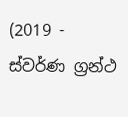(2019 - ස්වර්ණ ග්‍රන්ථ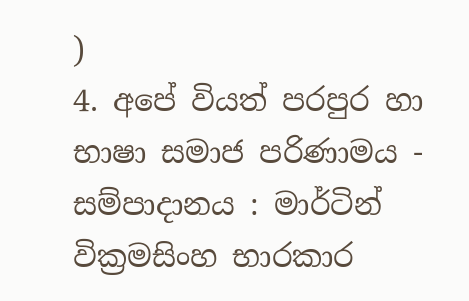)
4. අපේ වියත් පරපුර හා භාෂා සමාජ පරිණාමය - සම්පාදානය : මාර්ටින් වික්‍රමසිංහ භාරකාර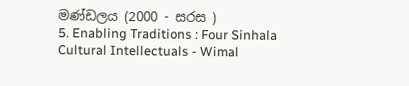මණ්ඩලය (2000 - සරස )
5. Enabling Traditions : Four Sinhala Cultural Intellectuals - Wimal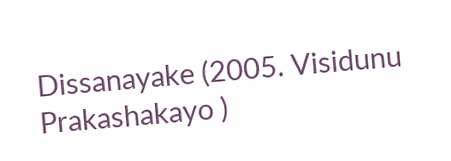Dissanayake (2005. Visidunu Prakashakayo )